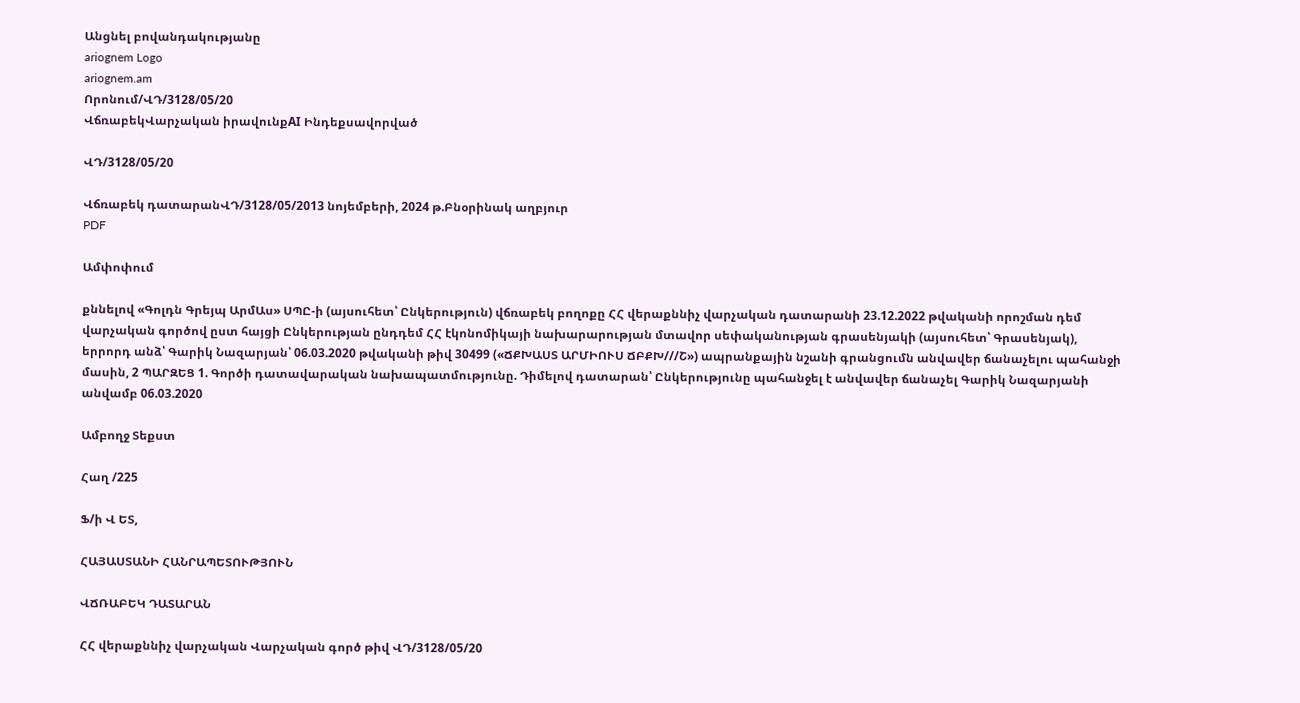Անցնել բովանդակությանը
ariognem Logo
ariognem.am
Որոնում/ՎԴ/3128/05/20
ՎճռաբեկՎարչական իրավունքAI Ինդեքսավորված

ՎԴ/3128/05/20

Վճռաբեկ դատարանՎԴ/3128/05/2013 նոյեմբերի, 2024 թ.Բնօրինակ աղբյուր
PDF

Ամփոփում

քննելով «Գոլդն Գրեյպ ԱրմԱս» ՍՊԸ-ի (այսուհետ՝ Ընկերություն) վճռաբեկ բողոքը ՀՀ վերաքննիչ վարչական դատարանի 23.12.2022 թվականի որոշման դեմ վարչական գործով ըստ հայցի Ընկերության ընդդեմ ՀՀ էկոնոմիկայի նախարարության մտավոր սեփականության գրասենյակի (այսուհետ՝ Գրասենյակ), երրորդ անձ՝ Գարիկ Նազարյան՝ 06.03.2020 թվականի թիվ 30499 («ՃՔԽԱՍՏ ԱՐՄԻՈՒՍ ՃԲՔԽ///Շ») ապրանքային նշանի գրանցումն անվավեր ճանաչելու պահանջի մասին, 2 ՊԱՐԶԵՑ 1. Գործի դատավարական նախապատմությունը. Դիմելով դատարան՝ Ընկերությունը պահանջել է անվավեր ճանաչել Գարիկ Նազարյանի անվամբ 06.03.2020

Ամբողջ Տեքստ

Հաղ /225

Ֆ/ի Վ ԵՏ,

ՀԱՅԱՍՏԱՆԻ ՀԱՆՐԱՊԵՏՈՒԹՅՈՒՆ

ՎՃՌԱԲԵԿ ԴԱՏԱՐԱՆ

ՀՀ վերաքննիչ վարչական Վարչական գործ թիվ ՎԴ/3128/05/20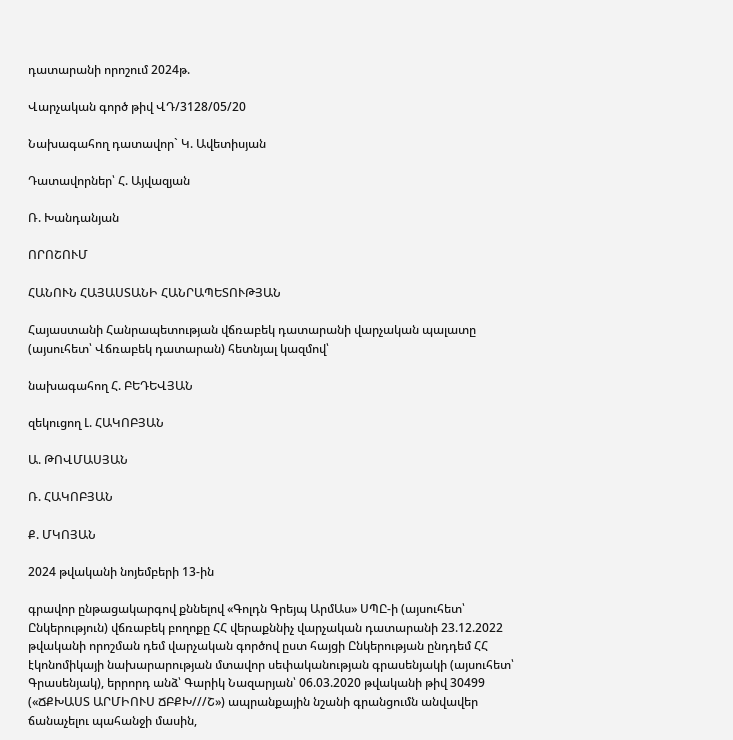դատարանի որոշում 2024թ.

Վարչական գործ թիվ ՎԴ/3128/05/20

Նախագահող դատավոր` Կ. Ավետիսյան

Դատավորներ՝ Հ. Այվազյան

Ռ. Խանդանյան

ՈՐՈՇՈՒՄ

ՀԱՆՈՒՆ ՀԱՅԱՍՏԱՆԻ ՀԱՆՐԱՊԵՏՈՒԹՅԱՆ

Հայաստանի Հանրապետության վճռաբեկ դատարանի վարչական պալատը (այսուհետ՝ Վճռաբեկ դատարան) հետնյալ կազմով՝

նախագահող Հ. ԲԵԴԵՎՅԱՆ

զեկուցող Լ. ՀԱԿՈԲՅԱՆ

Ա. ԹՈՎՄԱՍՅԱՆ

Ռ. ՀԱԿՈԲՅԱՆ

Ք. ՄԿՈՅԱՆ

2024 թվականի նոյեմբերի 13-ին

գրավոր ընթացակարգով քննելով «Գոլդն Գրեյպ ԱրմԱս» ՍՊԸ-ի (այսուհետ՝ Ընկերություն) վճռաբեկ բողոքը ՀՀ վերաքննիչ վարչական դատարանի 23.12.2022 թվականի որոշման դեմ վարչական գործով ըստ հայցի Ընկերության ընդդեմ ՀՀ էկոնոմիկայի նախարարության մտավոր սեփականության գրասենյակի (այսուհետ՝ Գրասենյակ), երրորդ անձ՝ Գարիկ Նազարյան՝ 06.03.2020 թվականի թիվ 30499 («ՃՔԽԱՍՏ ԱՐՄԻՈՒՍ ՃԲՔԽ///Շ») ապրանքային նշանի գրանցումն անվավեր ճանաչելու պահանջի մասին,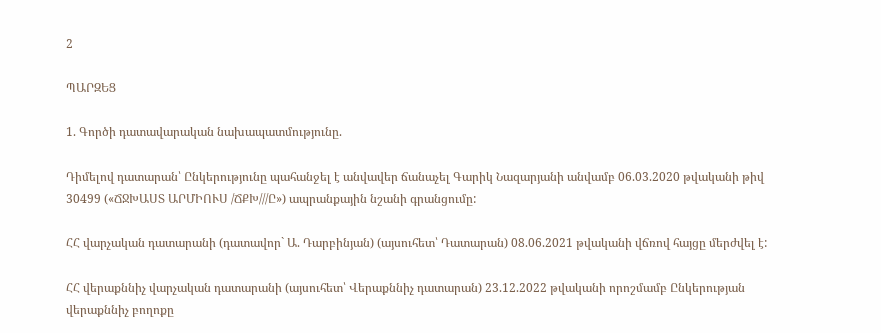2

ՊԱՐԶԵՑ

1. Գործի դատավարական նախապատմությունը.

Դիմելով դատարան՝ Ընկերությունը պահանջել է անվավեր ճանաչել Գարիկ Նազարյանի անվամբ 06.03.2020 թվականի թիվ 30499 («ՃՋԽԱՍՏ ԱՐՄԻՈՒՍ /ՃՔԽ///Ը») ապրանքային նշանի գրանցումը:

ՀՀ վարչական դատարանի (դատավոր` Ա. Դարբինյան) (այսուհետ՝ Դատարան) 08.06.2021 թվականի վճռով հայցը մերժվել է:

ՀՀ վերաքննիչ վարչական դատարանի (այսուհետ՝ Վերաքննիչ դատարան) 23.12.2022 թվականի որոշմամբ Ընկերության վերաքննիչ բողոքը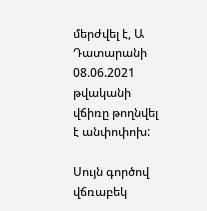մերժվել է, Ա Դատարանի 08.06.2021 թվականի վճիռը թողնվել է անփոփոխ:

Սույն գործով վճռաբեկ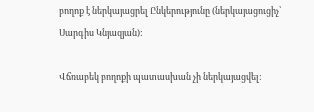բողոք է ներկայացրել Ընկերությունը (ներկայացուցիչ՝ Սարգիս Կնյազյան):

Վճռաբեկ բողոքի պատասխան չի ներկայացվել: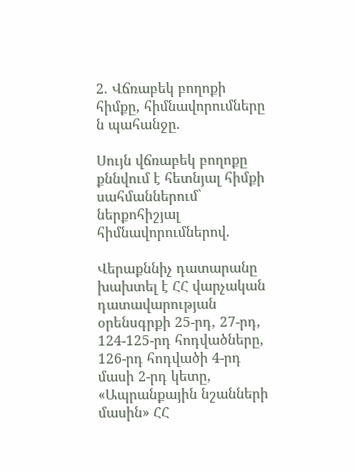2. Վճռաբեկ բողոքի հիմքը, հիմնավորումները ն պահանջը.

Սույն վճռաբեկ բողոքը քննվում է հետնյալ հիմքի սահմաններում` ներքոհիշյալ հիմնավորումներով.

Վերաքննիչ դատարանը խախտել է ՀՀ վարչական դատավարության օրենսգրքի 25-րդ, 27-րդ, 124-125-րդ հոդվածները, 126-րդ հոդվածի 4-րդ մասի 2-րդ կետը, «Ապրանքային նշանների մասին» ՀՀ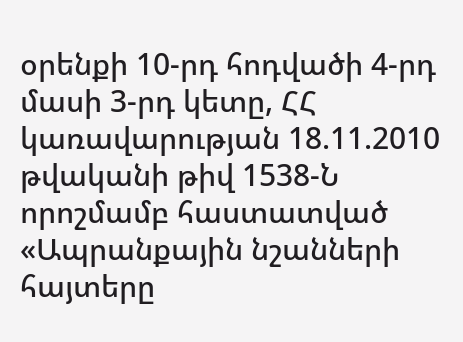օրենքի 10-րդ հոդվածի 4-րդ մասի 3-րդ կետը, ՀՀ կառավարության 18.11.2010 թվականի թիվ 1538-Ն որոշմամբ հաստատված «Ապրանքային նշանների հայտերը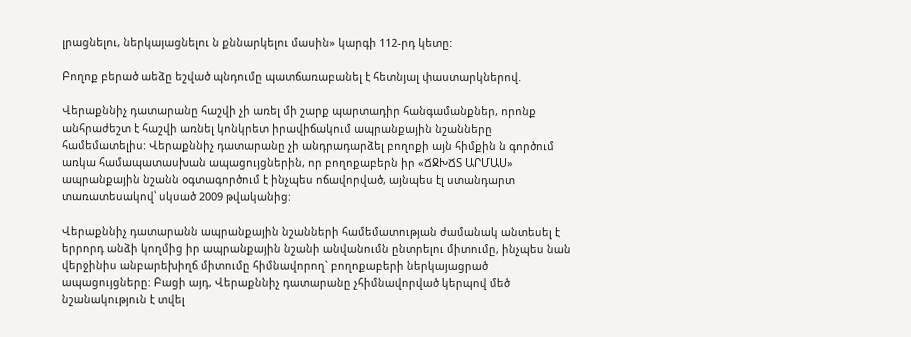լրացնելու, ներկայացնելու ն քննարկելու մասին» կարգի 112-րդ կետը:

Բողոք բերած աեձը եշված պնդումը պատճառաբանել է հետնյալ փաստարկներով.

Վերաքննիչ դատարանը հաշվի չի առել մի շարք պարտադիր հանգամանքներ, որոնք անհրաժեշտ է հաշվի առնել կոնկրետ իրավիճակում ապրանքային նշանները համեմատելիս: Վերաքննիչ դատարանը չի անդրադարձել բողոքի այն հիմքին ն գործում առկա համապատասխան ապացույցներին, որ բողոքաբերն իր «ՃՋԽՃՏ ԱՐՄԱՍ» ապրանքային նշանն օգտագործում է ինչպես ոճավորված, այնպես էլ ստանդարտ տառատեսակով՝ սկսած 2009 թվականից:

Վերաքննիչ դատարանն ապրանքային նշանների համեմատության ժամանակ անտեսել է երրորդ անձի կողմից իր ապրանքային նշանի անվանումն ընտրելու միտումը, ինչպես նան վերջինիս անբարեխիղճ միտումը հիմնավորող` բողոքաբերի ներկայացրած ապացույցները: Բացի այդ, Վերաքննիչ դատարանը չհիմնավորված կերպով մեծ նշանակություն է տվել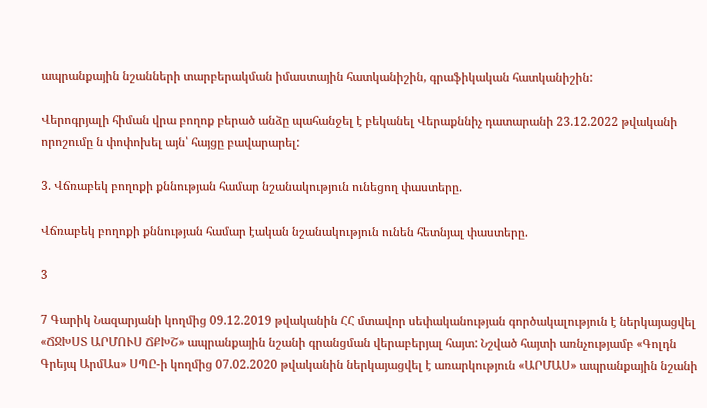ապրանքային նշանների տարբերակման իմաստային հատկանիշին, գրաֆիկական հատկանիշին:

Վերոգրյալի հիման վրա բողոք բերած անձը պահանջել է բեկանել Վերաքննիչ դատարանի 23.12.2022 թվականի որոշումը ն փոփոխել այն՝ հայցը բավարարել:

3. Վճռաբեկ բողոքի քննության համար նշանակություն ունեցող փաստերը.

Վճռաբեկ բողոքի քննության համար էական նշանակություն ունեն հետնյալ փաստերը.

3

7 Գարիկ Նազարյանի կողմից 09.12.2019 թվականին ՀՀ մտավոր սեփականության գործակալություն է ներկայացվել «ՃՋԽՍՏ ԱՐՄՈՒՍ ՃՔԽՇ» ապրանքային նշանի գրանցման վերաբերյալ հայտ: Նշված հայտի առնչությամբ «Գոլդն Գրեյպ ԱրմԱս» ՍՊԸ-ի կողմից 07.02.2020 թվականին ներկայացվել է առարկություն «ԱՐՄԱՍ» ապրանքային նշանի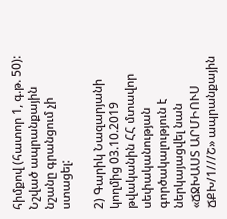հիմքով (հատոր 1, գ.թ. 50): Նշված ապրանքային նշանը գրանցում չի ստացել:

2) Գարիկ Նազարյանի կողմից 03.10.2019 թվականին ՀՀ մտավոր սեփականության գործակալություն է ներկայացվել նան «ՃՋԽԱՍՏ ԱՐՄԻՈՒՍ ՃՔԽ/1///Շ» ապրանքային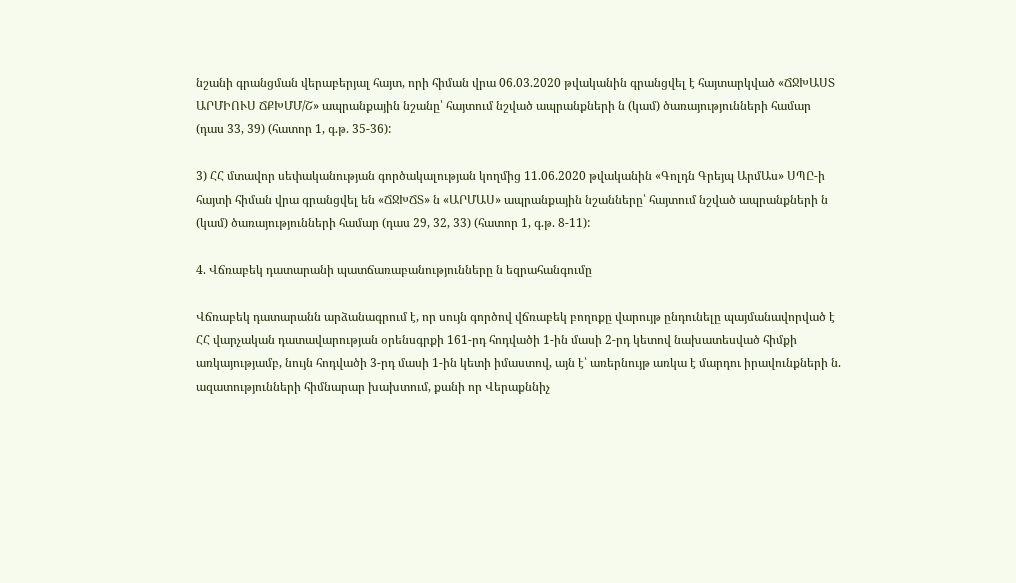նշանի գրանցման վերաբերյալ հայտ, որի հիման վրա 06.03.2020 թվականին գրանցվել է հայտարկված «ՃՋԽԱՍՏ ԱՐՄԻՈՒՍ ՃՔԽՄՄ/Շ» ապրանքային նշանը՝ հայտում նշված ապրանքների ն (կամ) ծառայությունների համար (դաս 33, 39) (հատոր 1, գ.թ. 35-36):

3) ՀՀ մտավոր սեփականության գործակալության կողմից 11.06.2020 թվականին «Գոլդն Գրեյպ ԱրմԱս» ՍՊԸ-ի հայտի հիման վրա գրանցվել են «ՃՋԽՃՏ» ն «ԱՐՄԱՍ» ապրանքային նշանները՝ հայտում նշված ապրանքների ն (կամ) ծառայությունների համար (դաս 29, 32, 33) (հատոր 1, գ.թ. 8-11):

4. Վճռաբեկ դատարանի պատճառաբանությունները ն եզրահանգումը

Վճռաբեկ դատարանն արձանագրում է, որ սույն գործով վճռաբեկ բողոքը վարույթ ընդունելը պայմանավորված է ՀՀ վարչական դատավարության օրենսգրքի 161-րդ հոդվածի 1-ին մասի 2-րդ կետով նախատեսված հիմքի առկայությամբ, նույն հոդվածի 3-րդ մասի 1-ին կետի իմաստով, այն է՝ առերնույթ առկա է մարդու իրավունքների ն. ազատությունների հիմնարար խախտում, քանի որ Վերաքննիչ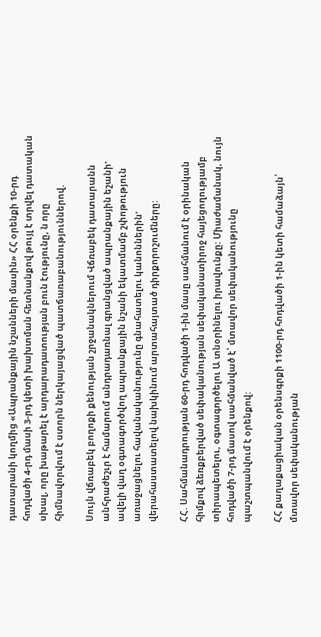դատարանի կողմից «Ապրանքային նշանների մասին» ՀՀ օրենքի 10-րդ հոդվածի 4-րդ մասի 3-րդ կետի խախտման հետնանքով թույլ է տրվել դատական սխալ, որը խաթարել է արդարադատության բուն էությունը, ն որը հիմնավորվում է ստորն ներկայացված պատճառաբանություններով.

Սույն վճռաբեկ բողոքի քենության շրջանակներում Վճռաբեկ դատարանն անհրաժեշւր է համարում անդրադառնալ գրանցված ապրանքային եշանի' ավելի վաղ օգտագործվող ապրանքային նշանի եկատմամբ շփոթություն առաջացնելու հավանականությունը գնահատելու կանոններին' վերահաստատելով նախկինում արտահայտած դիրքորոշումները:

ՀՀ. Սահմանադրության 60-րդ հոդվածի 1-ին մասը սահմանում է օրինական հիմքով ձեռքբերված սեփականության սեփականատիրոջ հայեցողությամբ տիրապետելու, օգտագործելու Ա տնօրինելու իրավունքը: Միաժամանակ, նույն հոդվածի 7-րդ մասով սահմանված է՝ մտավոր սեփականությունը պաշտպանվում է օրենքով:

ՀՀ քաղաքացիական օրենսգրքի 1100-րդ հոդվածի 1-ին կետի համաձայն՝ մտավոր սեփականության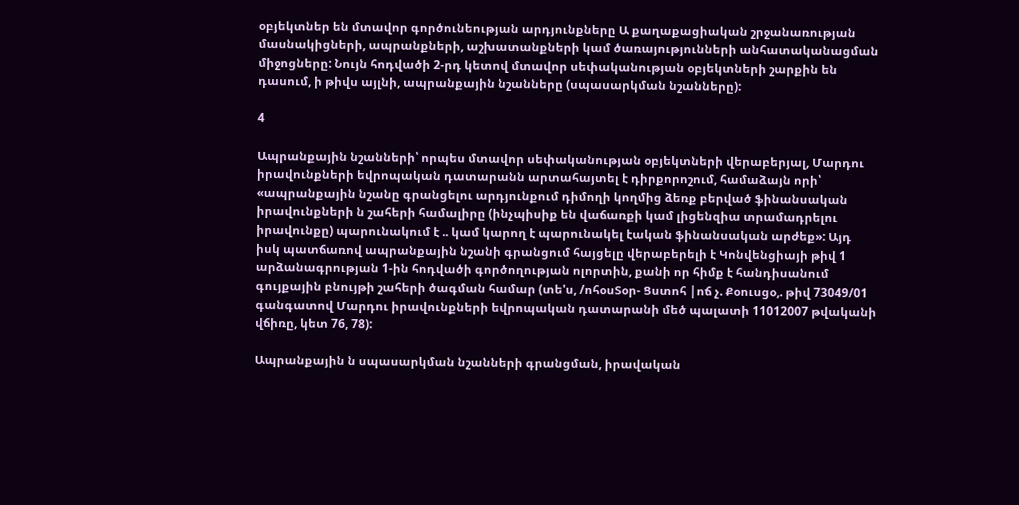օբյեկտներ են մտավոր գործունեության արդյունքները Ա քաղաքացիական շրջանառության մասնակիցների, ապրանքների, աշխատանքների կամ ծառայությունների անհատականացման միջոցները: Նույն հոդվածի 2-րդ կետով մտավոր սեփականության օբյեկտների շարքին են դասում, ի թիվս այլնի, ապրանքային նշանները (սպասարկման նշանները):

4

Ապրանքային նշանների՝ որպես մտավոր սեփականության օբյեկտների վերաբերյալ, Մարդու իրավունքների եվրոպական դատարանն արտահայտել է դիրքորոշում, համաձայն որի՝ «ապրանքային նշանը գրանցելու արդյունքում դիմողի կողմից ձեռք բերված ֆինանսական իրավունքների ն շահերի համալիրը (ինչպիսիք են վաճառքի կամ լիցենզիա տրամադրելու իրավունքը) պարունակում է .. կամ կարող է պարունակել էական ֆինանսական արժեք»: Այդ իսկ պատճառով ապրանքային նշանի գրանցում հայցելը վերաբերելի է Կոնվենցիայի թիվ 1 արձանագրության 1-ին հոդվածի գործողության ոլորտին, քանի որ հիմք է հանդիսանում գույքային բնույթի շահերի ծագման համար (տե'ս, /ոհօսՏօր- Ցստոհ |ոճ չ. Քօուսցօ,. թիվ 73049/01 գանգատով Մարդու իրավունքների եվրոպական դատարանի մեծ պալատի 11012007 թվականի վճիռը, կետ 76, 78):

Ապրանքային ն սպասարկման նշանների գրանցման, իրավական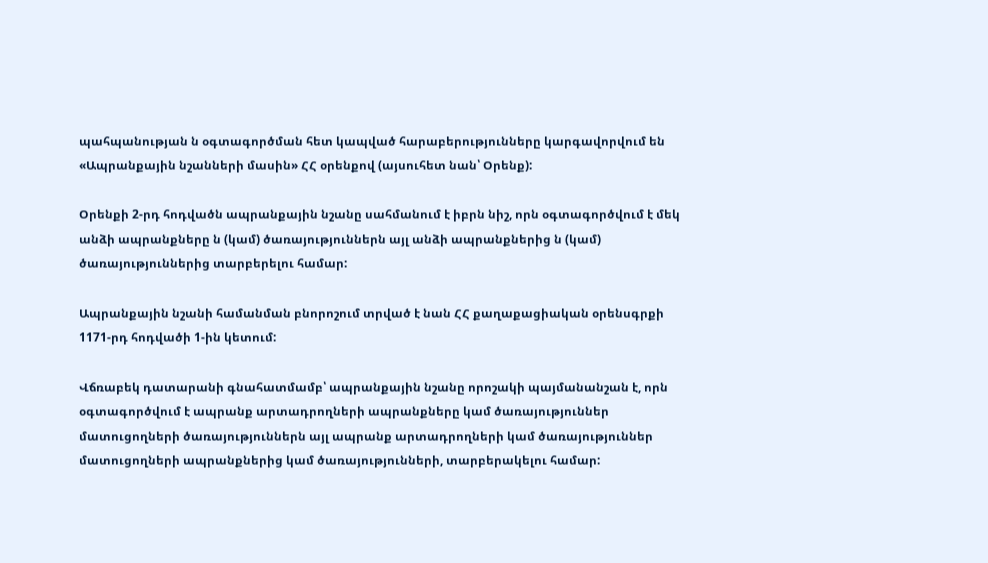պահպանության ն օգտագործման հետ կապված հարաբերությունները կարգավորվում են «Ապրանքային նշանների մասին» ՀՀ օրենքով (այսուհետ նան՝ Օրենք):

Օրենքի 2-րդ հոդվածն ապրանքային նշանը սահմանում է իբրն նիշ, որն օգտագործվում է մեկ անձի ապրանքները ն (կամ) ծառայություններն այլ անձի ապրանքներից ն (կամ) ծառայություններից տարբերելու համար:

Ապրանքային նշանի համանման բնորոշում տրված է նան ՀՀ քաղաքացիական օրենսգրքի 1171-րդ հոդվածի 1-ին կետում:

Վճռաբեկ դատարանի գնահատմամբ՝ ապրանքային նշանը որոշակի պայմանանշան է, որն օգտագործվում է ապրանք արտադրողների ապրանքները կամ ծառայություններ մատուցողների ծառայություններն այլ ապրանք արտադրողների կամ ծառայություններ մատուցողների ապրանքներից կամ ծառայությունների, տարբերակելու համար: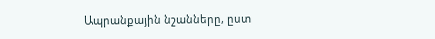Ապրանքային նշանները, ըստ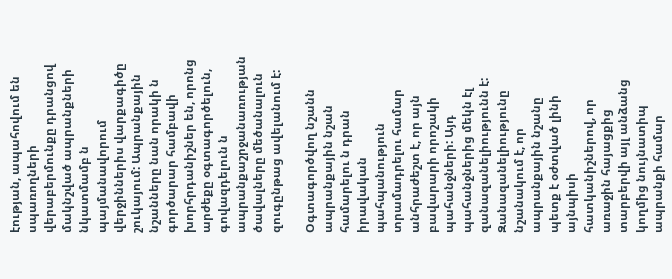էության, ապահովում են սպառողների վերաբերմունքը դրանցով մակնշված ապրանքների նկատմամբ ն պայմանավորում վերջիններիս վարքագիծը շուկայում: Ապրանքային նշանները նան որակի ն գործարար համբավի խորհրդանիշներ են, որոնց արժեքը օգտագործելուն, գովազդելուն ն ապրանքաշրջանառության ծավալները մեծանալուն զուգընթաց ավելանում է:

Օգտագործվող նշանն ապրանքային նշան համարելու ն դրան իրավական պահպանություն տրամադրելու համար անհրաժեշտ է, որ այն բավարարի որոշակի պահանջների: Այդ պահանջներից մեկն էլ զանազանելիությունն է: Զանազանելիությունը նշանակում է, որ ապրանքային նշանը պետք է օժտված լինի այնպիսի հատկանիշներով, որ առաջին հայացքից տարբերվի այլ անձանց կողմից նույնատիպ ապրանքի համար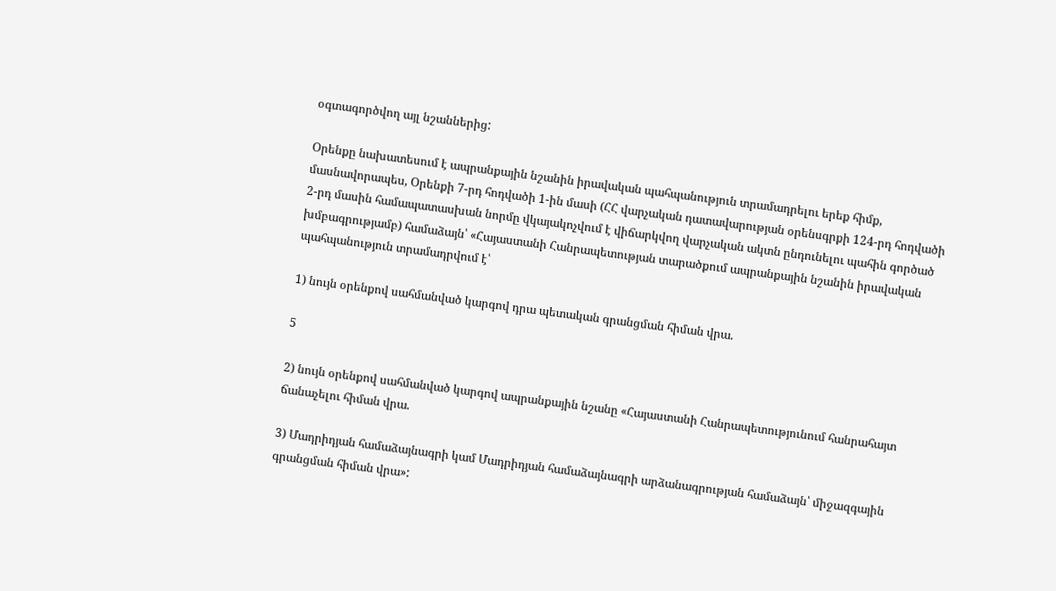օգտագործվող այլ նշաններից:

Օրենքը նախատեսում է ապրանքային նշանին իրավական պահպանություն տրամադրելու երեք հիմք, մասնավորապես, Օրենքի 7-րդ հոդվածի 1-ին մասի (ՀՀ վարչական դատավարության օրենսգրքի 124-րդ հոդվածի 2-րդ մասին համապատասխան նորմը վկայակոչվում է վիճարկվող վարչական ակտն ընդունելու պահին գործած խմբագրությամբ) համաձայն՝ «Հայաստանի Հանրապետության տարածքում ապրանքային նշանին իրավական պահպանություն տրամադրվում է՝

1) նույն օրենքով սահմանված կարգով դրա պետական գրանցման հիման վրա.

5

2) նույն օրենքով սահմանված կարգով ապրանքային նշանը «Հայաստանի Հանրապետությունում հանրահայտ ճանաչելու հիման վրա.

3) Մադրիդյան համաձայնագրի կամ Մադրիդյան համաձայնագրի արձանագրության համաձայն՝ միջազգային գրանցման հիման վրա»: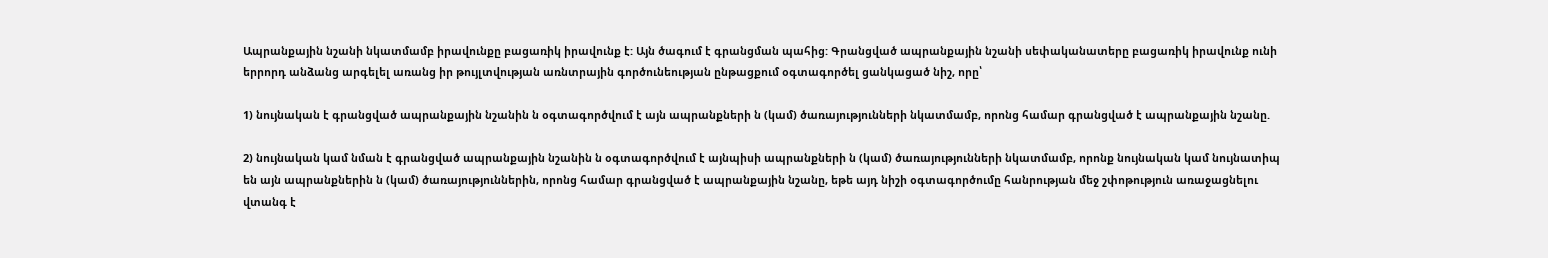Ապրանքային նշանի նկատմամբ իրավունքը բացառիկ իրավունք է: Այն ծագում է գրանցման պահից: Գրանցված ապրանքային նշանի սեփականատերը բացառիկ իրավունք ունի երրորդ անձանց արգելել առանց իր թույլտվության առնտրային գործունեության ընթացքում օգտագործել ցանկացած նիշ, որը՝

1) նույնական է գրանցված ապրանքային նշանին ն օգտագործվում է այն ապրանքների ն (կամ) ծառայությունների նկատմամբ, որոնց համար գրանցված է ապրանքային նշանը.

2) նույնական կամ նման է գրանցված ապրանքային նշանին ն օգտագործվում է այնպիսի ապրանքների ն (կամ) ծառայությունների նկատմամբ, որոնք նույնական կամ նույնատիպ են այն ապրանքներին ն (կամ) ծառայություններին, որոնց համար գրանցված է ապրանքային նշանը, եթե այդ նիշի օգտագործումը հանրության մեջ շփոթություն առաջացնելու վտանգ է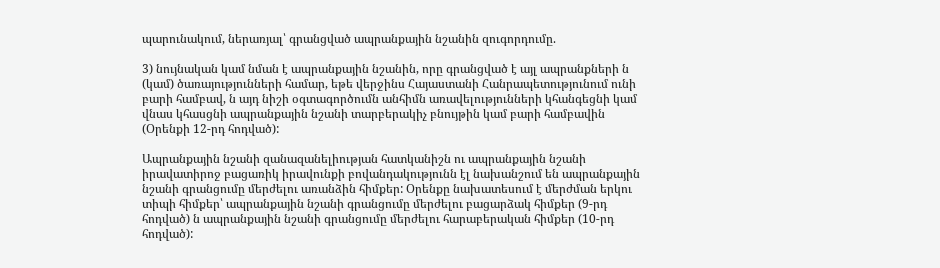պարունակում, ներառյալ՝ գրանցված ապրանքային նշանին զուգորդումը.

3) նույնական կամ նման է ապրանքային նշանին, որը գրանցված է այլ ապրանքների ն (կամ) ծառայությունների համար, եթե վերջինս Հայաստանի Հանրապետությունում ունի բարի համբավ, ն այդ նիշի օգտագործումն անհիմն առավելությունների կհանգեցնի կամ վնաս կհասցնի ապրանքային նշանի տարբերակիչ բնույթին կամ բարի համբավին (Օրենքի 12-րդ հոդված):

Ապրանքային նշանի զանազանելիության հատկանիշն ու ապրանքային նշանի իրավատիրոջ բացառիկ իրավունքի բովանդակությունն էլ նախանշում են ապրանքային նշանի գրանցումը մերժելու առանձին հիմքեր: Օրենքը նախատեսում է մերժման երկու տիպի հիմքեր՝ ապրանքային նշանի գրանցումը մերժելու բացարձակ հիմքեր (9-րդ հոդված) ն ապրանքային նշանի գրանցումը մերժելու հարաբերական հիմքեր (10-րդ հոդված):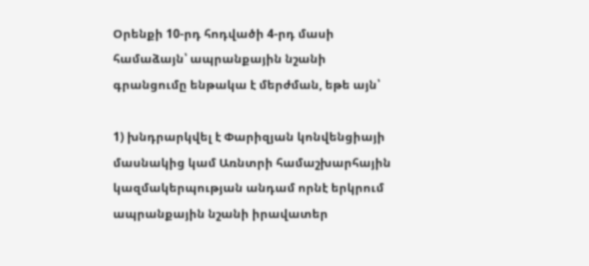Օրենքի 10-րդ հոդվածի 4-րդ մասի համաձայն՝ ապրանքային նշանի գրանցումը ենթակա է մերժման, եթե այն՝

1) խնդրարկվել է Փարիզյան կոնվենցիայի մասնակից կամ Առնտրի համաշխարհային կազմակերպության անդամ որնէ երկրում ապրանքային նշանի իրավատեր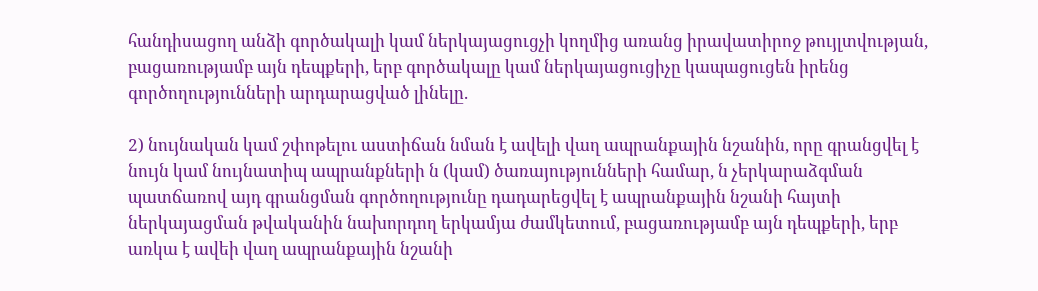հանդիսացող անձի գործակալի կամ ներկայացուցչի կողմից առանց իրավատիրոջ թույլտվության, բացառությամբ այն դեպքերի, երբ գործակալը կամ ներկայացուցիչը կապացուցեն իրենց գործողությունների արդարացված լինելը.

2) նույնական կամ շփոթելու աստիճան նման է ավելի վաղ ապրանքային նշանին, որը գրանցվել է նույն կամ նույնատիպ ապրանքների ն (կամ) ծառայությունների համար, ն չերկարաձգման պատճառով այդ գրանցման գործողությունը դադարեցվել է ապրանքային նշանի հայտի ներկայացման թվականին նախորդող երկամյա ժամկետում, բացառությամբ այն դեպքերի, երբ առկա է ավեի վաղ ապրանքային նշանի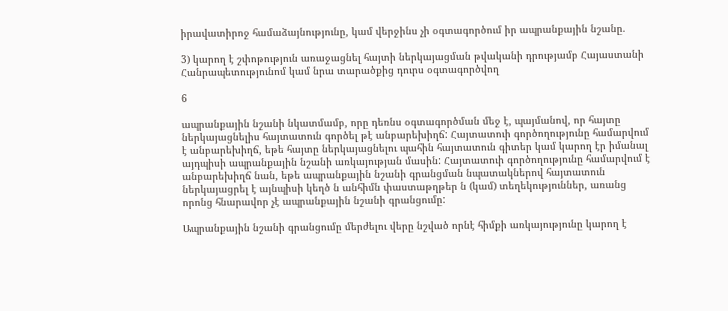իրավատիրոջ համաձայնությունը, կամ վերջինս չի օգտագործում իր ապրանքային նշանը.

3) կարող է շփոթություն առաջացնել հայտի ներկայացման թվականի դրությամբ Հայաստանի Հանրապետությունոմ կամ նրա տարածքից դուրս օգտագործվող

6

ապրանքային նշանի նկատմամբ, որը դեռնս օգտագործման մեջ է, պայմանով, որ հայտը ներկայացնելիս հայտատուն գործել թէ անբարեխիղճ: Հայտատուի գործողությունը համարվում է անբարեխիղճ, եթե հայտը ներկայացնելու պահին հայտատուն գիտեր կամ կարող էր իմանալ այդպիսի ապրանքային նշանի առկայության մասին: Հայտատուի գործողությունը համարվում է անբարեխիղճ նան, եթե ապրանքային նշանի գրանցման նպատակներով հայտատուն ներկայացրել է այնպիսի կեղծ ն անհիմն փաստաթղթեր ն (կամ) տեղեկություններ, առանց որոնց հնարավոր չէ ապրանքային նշանի գրանցումը:

Ապրանքային նշանի գրանցումը մերժելու վերը նշված որնէ հիմքի առկայությունը կարող է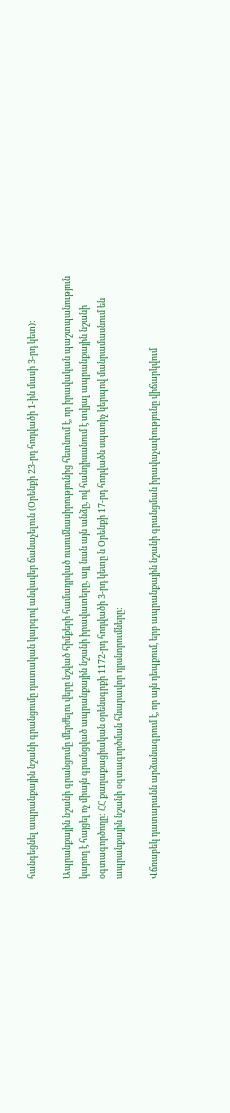հանգեցնել ապրանքային նշանի գրանցումը դատական կարգով անվավեր ճանաչելուն (Օրենքի 23-րդ հոդվածի 1-ին մասի 3-րդ կետ):

Ապրանքային նշանի գրանցումը մերժելու վերը նշված հիմքերի համադրված ուսումնասիրությունից հետնում է, որ իրավական պաշտպանություն կարող է հայցել ոչ միայն գրանցված ապրանքային նշանի իրավատերը, այլ նան այն անձը, ով հանդիսանում է տվյալ ապրանքային նշանի օգտագործողը: ՀՀ քաղաքացիական օրենսգրքի 1172-րդ հոդվածի 3-րդ կետը ն Օրենքի 17-րդ հոդվածն սպառիչ կերպով մանրամասնում են ապրանքային նշանի օգտագործման հնարավոր դրսնորումները:

Վճռաբեկ դատարանն արձանագրում է, որ այն դեպքում, երբ ապրանքային նշանի գրանցման իրավաչափությունը վիճարկվում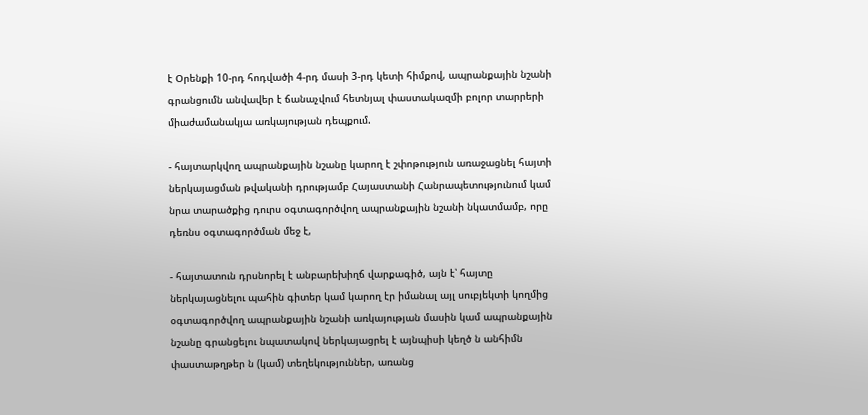է Օրենքի 10-րդ հոդվածի 4-րդ մասի 3-րդ կետի հիմքով, ապրանքային նշանի գրանցումն անվավեր է ճանաչվում հետնյալ փաստակազմի բոլոր տարրերի միաժամանակյա առկայության դեպքում.

- հայտարկվող ապրանքային նշանը կարող է շփոթություն առաջացնել հայտի ներկայացման թվականի դրությամբ Հայաստանի Հանրապետությունում կամ նրա տարածքից դուրս օգտագործվող ապրանքային նշանի նկատմամբ, որը դեռնս օգտագործման մեջ է,

- հայտատուն դրսնորել է անբարեխիղճ վարքագիծ, այն է՝ հայտը ներկայացնելու պահին գիտեր կամ կարող էր իմանալ այլ սուբյեկտի կողմից օգտագործվող ապրանքային նշանի առկայության մասին կամ ապրանքային նշանը գրանցելու նպատակով ներկայացրել է այնպիսի կեղծ ն անհիմն փաստաթղթեր ն (կամ) տեղեկություններ, առանց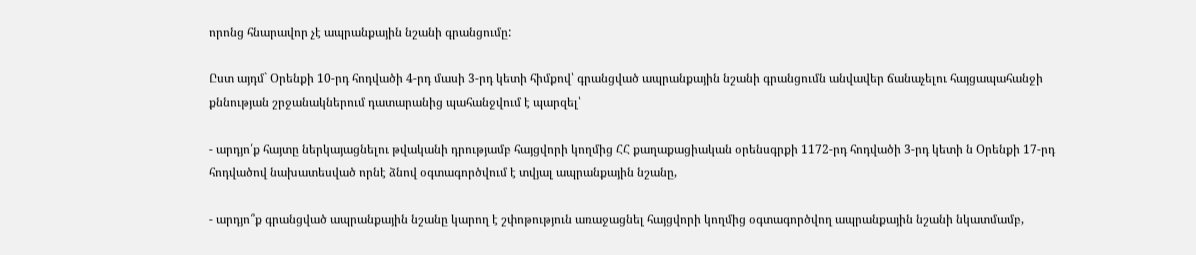որոնց հնարավոր չէ ապրանքային նշանի գրանցումը:

Ըստ այդմ` Օրենքի 10-րդ հոդվածի 4-րդ մասի 3-րդ կետի հիմքով՝ գրանցված ապրանքային նշանի գրանցումն անվավեր ճանաչելու հայցապահանջի քննության շրջանակներում դատարանից պահանջվում է պարզել՝

- արդյո՛ք հայտը ներկայացնելու թվականի դրությամբ հայցվորի կողմից ՀՀ քաղաքացիական օրենսգրքի 1172-րդ հոդվածի 3-րդ կետի ն Օրենքի 17-րդ հոդվածով նախատեսված որնէ ձնով օգտագործվում է տվյալ ապրանքային նշանը,

- արդյո՞ք գրանցված ապրանքային նշանը կարող է շփոթություն առաջացնել հայցվորի կողմից օգտագործվող ապրանքային նշանի նկատմամբ,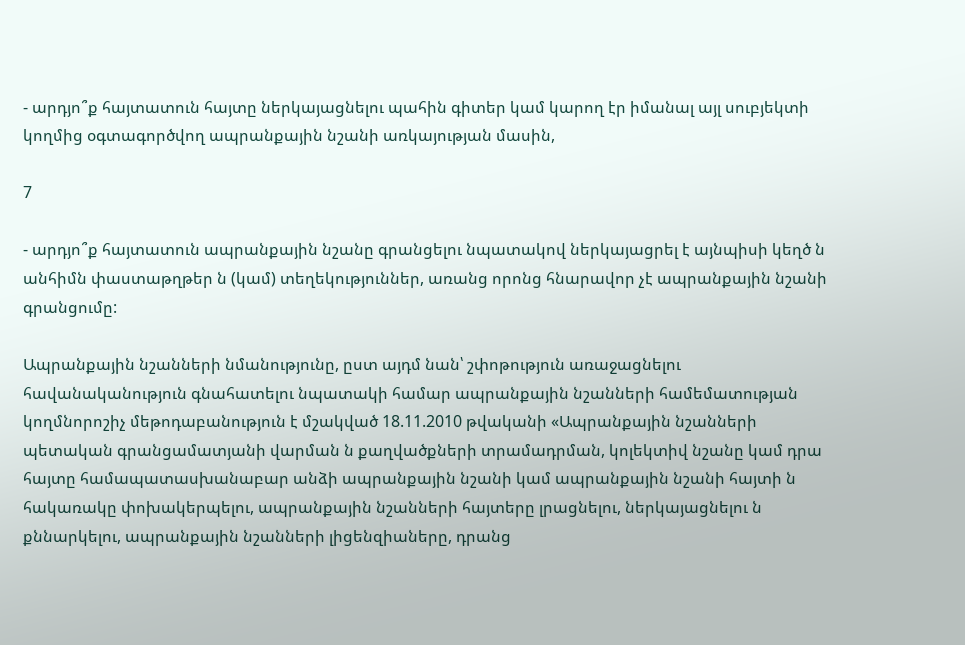- արդյո՞ք հայտատուն հայտը ներկայացնելու պահին գիտեր կամ կարող էր իմանալ այլ սուբյեկտի կողմից օգտագործվող ապրանքային նշանի առկայության մասին,

7

- արդյո՞ք հայտատուն ապրանքային նշանը գրանցելու նպատակով ներկայացրել է այնպիսի կեղծ ն անհիմն փաստաթղթեր ն (կամ) տեղեկություններ, առանց որոնց հնարավոր չէ ապրանքային նշանի գրանցումը:

Ապրանքային նշանների նմանությունը, ըստ այդմ նան՝ շփոթություն առաջացնելու հավանականություն գնահատելու նպատակի համար ապրանքային նշանների համեմատության կողմնորոշիչ մեթոդաբանություն է մշակված 18.11.2010 թվականի «Ապրանքային նշանների պետական գրանցամատյանի վարման ն քաղվածքների տրամադրման, կոլեկտիվ նշանը կամ դրա հայտը համապատասխանաբար անձի ապրանքային նշանի կամ ապրանքային նշանի հայտի ն հակառակը փոխակերպելու, ապրանքային նշանների հայտերը լրացնելու, ներկայացնելու ն քննարկելու, ապրանքային նշանների լիցենզիաները, դրանց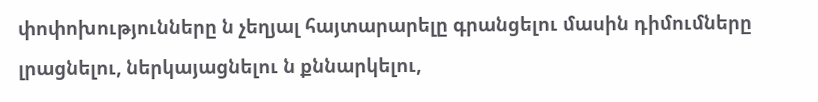փոփոխությունները ն չեղյալ հայտարարելը գրանցելու մասին դիմումները լրացնելու, ներկայացնելու ն քննարկելու,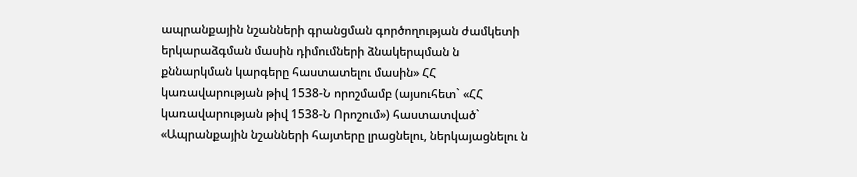ապրանքային նշանների գրանցման գործողության ժամկետի երկարաձգման մասին դիմումների ձնակերպման ն քննարկման կարգերը հաստատելու մասին» ՀՀ կառավարության թիվ 1538-Ն որոշմամբ (այսուհետ` «ՀՀ կառավարության թիվ 1538-Ն Որոշում») հաստատված` «Ապրանքային նշանների հայտերը լրացնելու, ներկայացնելու ն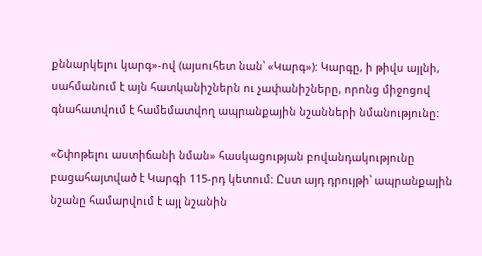քննարկելու կարգ»-ով (այսուհետ նան՝ «Կարգ»): Կարգը, ի թիվս այլնի, սահմանում է այն հատկանիշներն ու չափանիշները, որոնց միջոցով գնահատվում է համեմատվող ապրանքային նշանների նմանությունը:

«Շփոթելու աստիճանի նման» հասկացության բովանդակությունը բացահայտված է Կարգի 115-րդ կետում: Ըստ այդ դրույթի՝ ապրանքային նշանը համարվում է այլ նշանին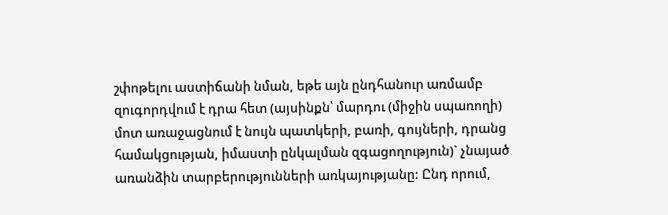շփոթելու աստիճանի նման, եթե այն ընդհանուր առմամբ զուգորդվում է դրա հետ (այսինքն՝ մարդու (միջին սպառողի) մոտ առաջացնում է նույն պատկերի, բառի, գույների, դրանց համակցության, իմաստի ընկալման զգացողություն)` չնայած առանձին տարբերությունների առկայությանը: Ընդ որում,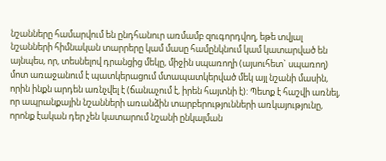նշանները համարվում են ընդհանուր առմամբ զուգորդվող, եթե տվյալ նշանների հիմնական տարրերը կամ մասը համընկնում կամ կատարված են այնպես, որ, տեսնելով դրանցից մեկը, միջին սպառողի (այսուհետ` սպառող) մոտ առաջանում է պատկերացում մտապատկերված մեկ այլ նշանի մասին, որին ինքն արդեն առնչվել է (ճանաչում է, իրեն հայտնի է): Պետք է հաշվի առնել, որ ապրանքային նշանների առանձին տարբերությունների առկայությունը, որոնք էական դեր չեն կատարում նշանի ընկալման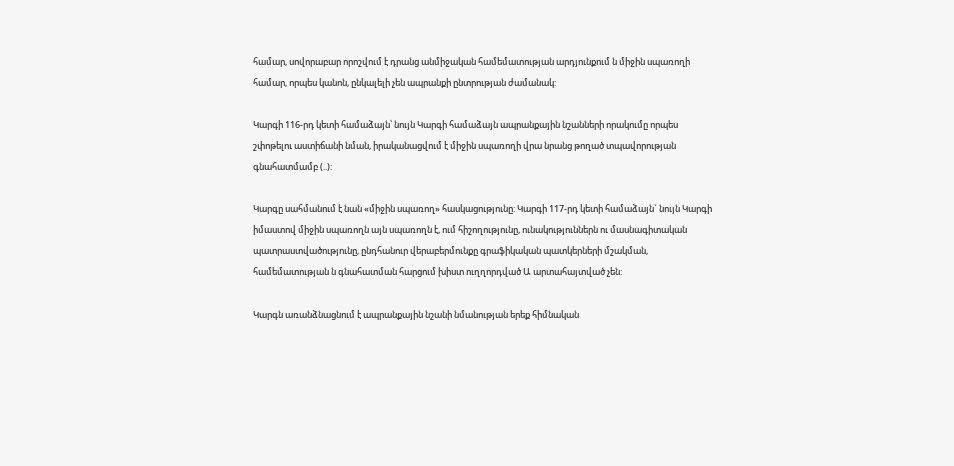համար, սովորաբար որոշվում է դրանց անմիջական համեմատության արդյունքում ն միջին սպառողի համար, որպես կանոն, ընկալելի չեն ապրանքի ընտրության ժամանակ:

Կարգի 116-րդ կետի համաձայն՝ նույն Կարգի համաձայն ապրանքային նշանների որակումը որպես շփոթելու աստիճանի նման, իրականացվում է միջին սպառողի վրա նրանց թողած տպավորության գնահատմամբ (..):

Կարգը սահմանում է նան «միջին սպառող» հասկացությունը: Կարգի 117-րդ կետի համաձայն` նույն Կարգի իմաստով միջին սպառողն այն սպառողն է, ում հիշողությունը, ունակություններն ու մասնագիտական պատրաստվածությունը, ընդհանուր վերաբերմունքը գրաֆիկական պատկերների մշակման, համեմատության ն գնահատման հարցում խիստ ուղղորդված Ա արտահայտված չեն:

Կարգն առանձնացնում է ապրանքային նշանի նմանության երեք հիմնական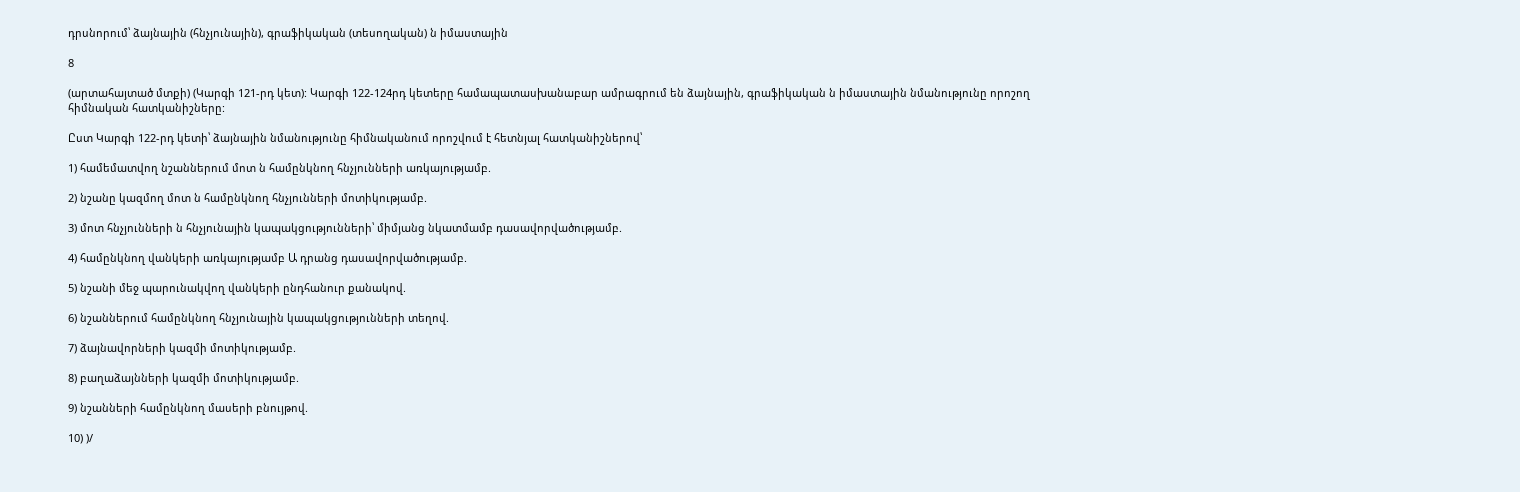դրսնորում՝ ձայնային (հնչյունային), գրաֆիկական (տեսողական) ն իմաստային

8

(արտահայտած մտքի) (Կարգի 121-րդ կետ): Կարգի 122-124րդ կետերը համապատասխանաբար ամրագրում են ձայնային, գրաֆիկական ն իմաստային նմանությունը որոշող հիմնական հատկանիշները:

Ըստ Կարգի 122-րդ կետի՝ ձայնային նմանությունը հիմնականում որոշվում է հետնյալ հատկանիշներով՝

1) համեմատվող նշաններում մոտ ն համընկնող հնչյունների առկայությամբ.

2) նշանը կազմող մոտ ն համընկնող հնչյունների մոտիկությամբ.

3) մոտ հնչյունների ն հնչյունային կապակցությունների՝ միմյանց նկատմամբ դասավորվածությամբ.

4) համընկնող վանկերի առկայությամբ Ա դրանց դասավորվածությամբ.

5) նշանի մեջ պարունակվող վանկերի ընդհանուր քանակով.

6) նշաններում համընկնող հնչյունային կապակցությունների տեղով.

7) ձայնավորների կազմի մոտիկությամբ.

8) բաղաձայնների կազմի մոտիկությամբ.

9) նշանների համընկնող մասերի բնույթով.

10) )/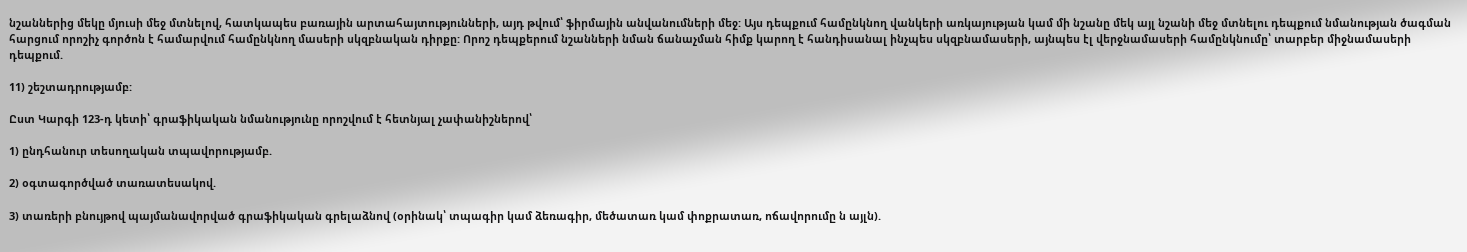նշաններից մեկը մյուսի մեջ մտնելով, հատկապես բառային արտահայտությունների, այդ թվում՝ ֆիրմային անվանումների մեջ: Այս դեպքում համընկնող վանկերի առկայության կամ մի նշանը մեկ այլ նշանի մեջ մտնելու դեպքում նմանության ծագման հարցում որոշիչ գործոն է համարվում համընկնող մասերի սկզբնական դիրքը: Որոշ դեպքերում նշանների նման ճանաչման հիմք կարող է հանդիսանալ ինչպես սկզբնամասերի, այնպես էլ վերջնամասերի համընկնումը՝ տարբեր միջնամասերի դեպքում.

11) շեշտադրությամբ:

Ըստ Կարգի 123-դ կետի՝ գրաֆիկական նմանությունը որոշվում է հետնյալ չափանիշներով՝

1) ընդհանուր տեսողական տպավորությամբ.

2) օգտագործված տառատեսակով.

3) տառերի բնույթով պայմանավորված գրաֆիկական գրելաձնով (օրինակ՝ տպագիր կամ ձեռագիր, մեծատառ կամ փոքրատառ, ոճավորումը ն այլն).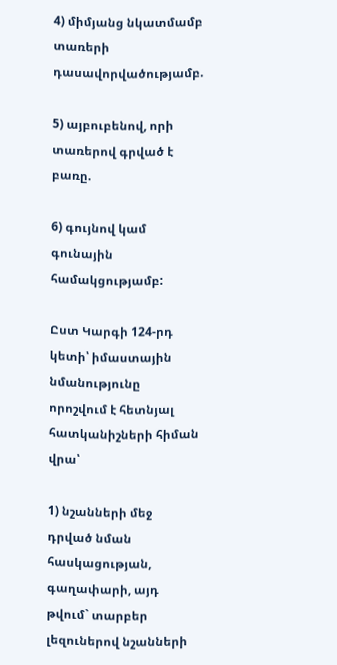4) միմյանց նկատմամբ տառերի դասավորվածությամբ.

5) այբուբենով, որի տառերով գրված է բառը.

6) գույնով կամ գունային համակցությամբ:

Ըստ Կարգի 124-րդ կետի՝ իմաստային նմանությունը որոշվում է հետնյալ հատկանիշների հիման վրա՝

1) նշանների մեջ դրված նման հասկացության, գաղափարի, այդ թվում` տարբեր լեզուներով նշանների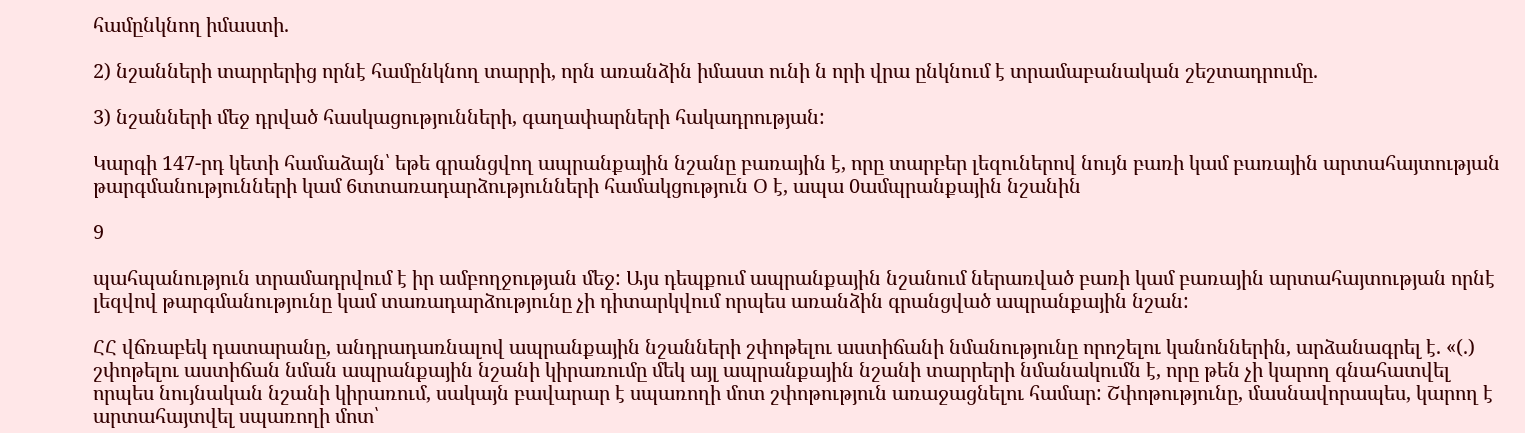համընկնող իմաստի.

2) նշանների տարրերից որնէ համընկնող տարրի, որն առանձին իմաստ ունի ն որի վրա ընկնում է տրամաբանական շեշտադրումը.

3) նշանների մեջ դրված հասկացությունների, գաղափարների հակադրության:

Կարգի 147-րդ կետի համաձայն՝ եթե գրանցվող ապրանքային նշանը բառային է, որը տարբեր լեզուներով նույն բառի կամ բառային արտահայտության թարգմանությունների կամ 6տտառադարձությունների համակցություն Օ է, ապա 0ամպրանքային նշանին

9

պահպանություն տրամադրվում է իր ամբողջության մեջ: Այս դեպքում ապրանքային նշանում ներառված բառի կամ բառային արտահայտության որնէ լեզվով թարգմանությունը կամ տառադարձությունը չի դիտարկվում որպես առանձին գրանցված ապրանքային նշան:

ՀՀ վճռաբեկ դատարանը, անդրադառնալով ապրանքային նշանների շփոթելու աստիճանի նմանությունը որոշելու կանոններին, արձանագրել է. «(.) շփոթելու աստիճան նման ապրանքային նշանի կիրառումը մեկ այլ ապրանքային նշանի տարրերի նմանակումն է, որը թեն չի կարող գնահատվել որպես նույնական նշանի կիրառում, սակայն բավարար է սպառողի մոտ շփոթություն առաջացնելու համար: Շփոթությունը, մասնավորապես, կարող է արտահայտվել սպառողի մոտ՝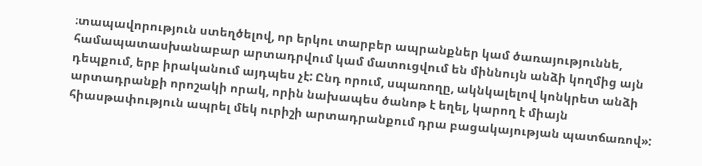։տապավորություն ստեղծելով, որ երկու տարբեր ապրանքներ կամ ծառայություննե, համապատասխանաբար արտադրվում կամ մատուցվում են միննույն անձի կողմից այն դեպքում, երբ իրականում այդպես չէ: Ընդ որում, սպառողը, ակնկալելով կոնկրետ անձի արտադրանքի որոշակի որակ, որին նախապես ծանոթ է եղել, կարող է միայն հիասթափություն ապրել մեկ ուրիշի արտադրանքում դրա բացակայության պատճառով»: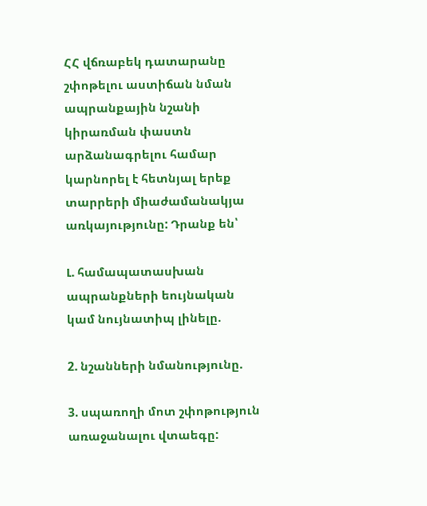ՀՀ վճռաբեկ դատարանը շփոթելու աստիճան նման ապրանքային նշանի կիրառման փաստն արձանագրելու համար կարնորել է հետնյալ երեք տարրերի միաժամանակյա առկայությունը: Դրանք են՝

Լ. համապատասխան ապրանքների եույնական կամ նույնատիպ լինելը.

2. նշանների նմանությունը.

3. սպառողի մոտ շփոթություն առաջանալու վտաեգը: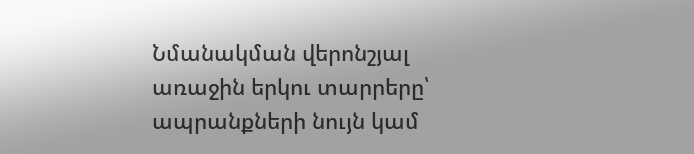Նմանակման վերոնշյալ առաջին երկու տարրերը՝ ապրանքների նույն կամ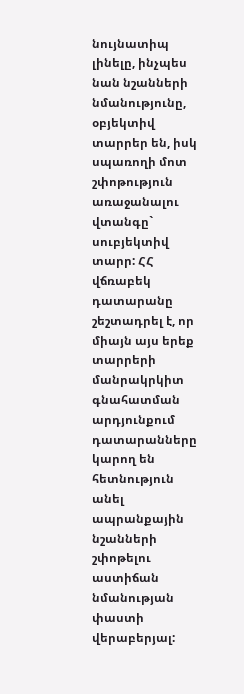նույնատիպ լինելը, ինչպես նան նշանների նմանությունը, օբյեկտիվ տարրեր են, իսկ սպառողի մոտ շփոթություն առաջանալու վտանգը` սուբյեկտիվ տարր: ՀՀ վճռաբեկ դատարանը շեշտադրել է, որ միայն այս երեք տարրերի մանրակրկիտ գնահատման արդյունքում դատարանները կարող են հետնություն անել ապրանքային նշանների շփոթելու աստիճան նմանության փաստի վերաբերյալ: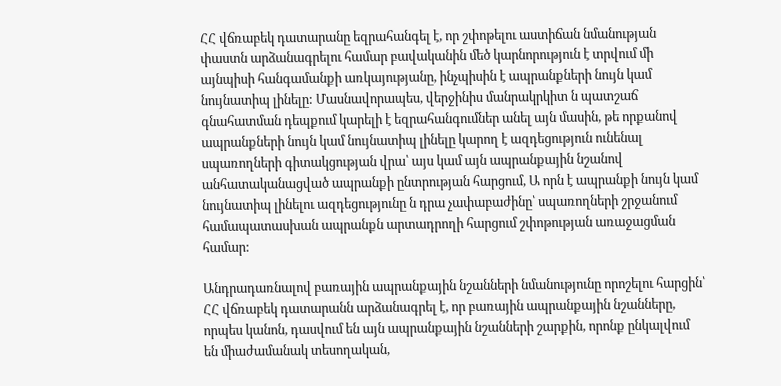ՀՀ վճռաբեկ դատարանը եզրահանգել է, որ շփոթելու աստիճան նմանության փաստն արձանագրելու համար բավականին մեծ կարնորություն է տրվում մի այնպիսի հանգամանքի առկայությանը, ինչպիսին է ապրանքների նույն կամ նույնատիպ լինելը: Մասնավորապես, վերջինիս մանրակրկիտ ն պատշաճ գնահատման դեպքում կարելի է եզրահանգումներ անել այն մասին, թե որքանով ապրանքների նույն կամ նույնատիպ լինելը կարող է ազդեցություն ունենալ սպառողների գիտակցության վրա՝ այս կամ այն ապրանքային նշանով անհատականացված ապրանքի ընտրության հարցում, Ա որն է ապրանքի նույն կամ նույնատիպ լինելու ազդեցությունը ն դրա չափաբաժինը՝ սպառողների շրջանում համապատասխան ապրանքն արտադրողի հարցում շփոթության առաջացման համար:

Անդրադառնալով բառային ապրանքային նշանների նմանությունը որոշելու հարցին՝ ՀՀ վճռաբեկ դատարանն արձանագրել է, որ բառային ապրանքային նշանները, որպես կանոն, դասվում են այն ապրանքային նշանների շարքին, որոնք ընկալվում են միաժամանակ տեսողական,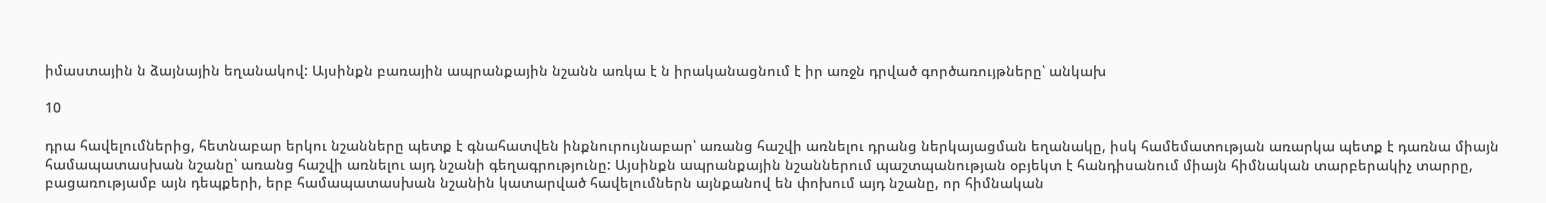իմաստային ն ձայնային եղանակով: Այսինքն բառային ապրանքային նշանն առկա է ն իրականացնում է իր առջն դրված գործառույթները՝ անկախ

10

դրա հավելումներից, հետնաբար երկու նշանները պետք է գնահատվեն ինքնուրույնաբար՝ առանց հաշվի առնելու դրանց ներկայացման եղանակը, իսկ համեմատության առարկա պետք է դառնա միայն համապատասխան նշանը՝ առանց հաշվի առնելու այդ նշանի գեղագրությունը: Այսինքն ապրանքային նշաններում պաշտպանության օբյեկտ է հանդիսանում միայն հիմնական տարբերակիչ տարրը, բացառությամբ այն դեպքերի, երբ համապատասխան նշանին կատարված հավելումներն այնքանով են փոխում այդ նշանը, որ հիմնական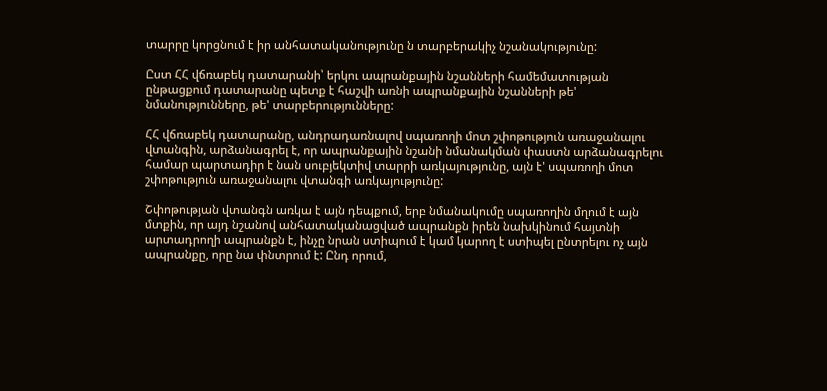տարրը կորցնում է իր անհատականությունը ն տարբերակիչ նշանակությունը:

Ըստ ՀՀ վճռաբեկ դատարանի՝ երկու ապրանքային նշանների համեմատության ընթացքում դատարանը պետք է հաշվի առնի ապրանքային նշանների թե' նմանությունները, թե' տարբերությունները:

ՀՀ վճռաբեկ դատարանը, անդրադառնալով սպառողի մոտ շփոթություն առաջանալու վտանգին, արձանագրել է, որ ապրանքային նշանի նմանակման փաստն արձանագրելու համար պարտադիր է նան սուբյեկտիվ տարրի առկայությունը, այն է' սպառողի մոտ շփոթություն առաջանալու վտանգի առկայությունը:

Շփոթության վտանգն առկա է այն դեպքում, երբ նմանակումը սպառողին մղում է այն մտքին, որ այդ նշանով անհատականացված ապրանքն իրեն նախկինում հայտնի արտադրողի ապրանքն է, ինչը նրան ստիպում է կամ կարող է ստիպել ընտրելու ոչ այն ապրանքը, որը նա փնտրում է: Ընդ որում,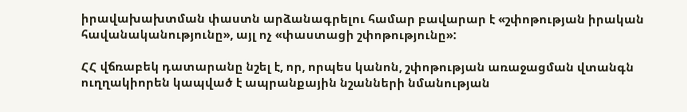իրավախախտման փաստն արձանագրելու համար բավարար է «շփոթության իրական հավանականությունը», այլ ոչ «փաստացի շփոթությունը»:

ՀՀ վճռաբեկ դատարանը նշել է, որ, որպես կանոն, շփոթության առաջացման վտանգն ուղղակիորեն կապված է ապրանքային նշանների նմանության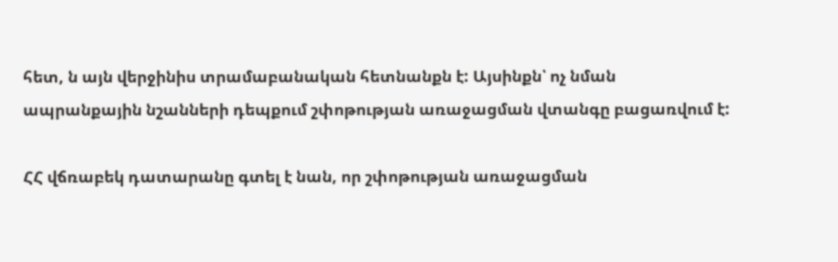հետ, ն այն վերջինիս տրամաբանական հետնանքն է: Այսինքն՝ ոչ նման ապրանքային նշանների դեպքում շփոթության առաջացման վտանգը բացառվում է:

ՀՀ վճռաբեկ դատարանը գտել է նան, որ շփոթության առաջացման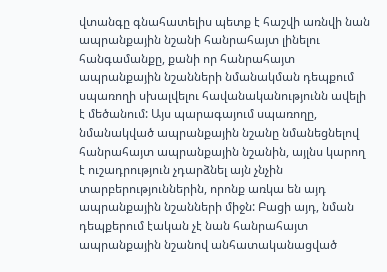վտանգը գնահատելիս պետք է հաշվի առնվի նան ապրանքային նշանի հանրահայտ լինելու հանգամանքը, քանի որ հանրահայտ ապրանքային նշանների նմանակման դեպքում սպառողի սխալվելու հավանականությունն ավելի է մեծանում: Այս պարագայում սպառողը, նմանակված ապրանքային նշանը նմանեցնելով հանրահայտ ապրանքային նշանին, այլնս կարող է ուշադրություն չդարձնել այն չնչին տարբերություններին, որոնք առկա են այդ ապրանքային նշանների միջն: Բացի այդ, նման դեպքերում էական չէ նան հանրահայտ ապրանքային նշանով անհատականացված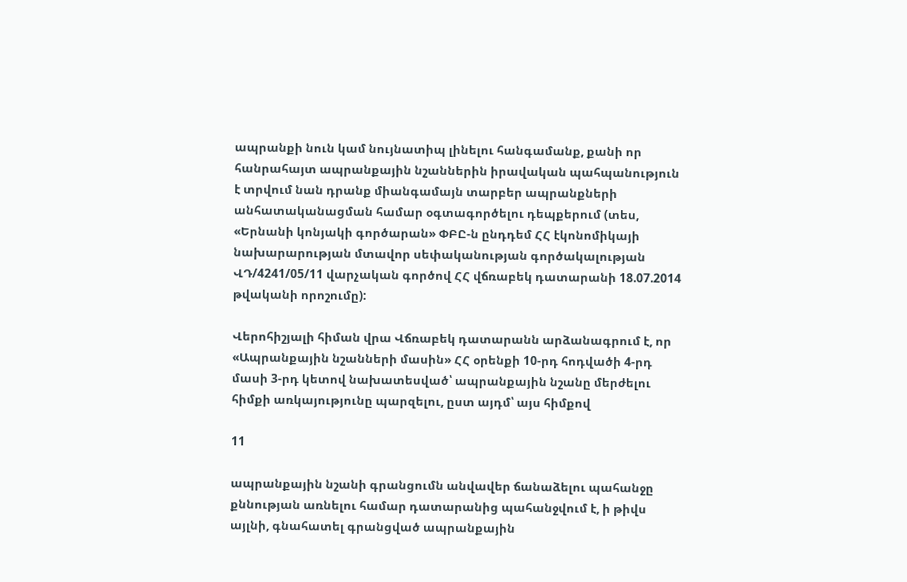ապրանքի նուն կամ նույնատիպ լինելու հանգամանք, քանի որ հանրահայտ ապրանքային նշաններին իրավական պահպանություն է տրվում նան դրանք միանգամայն տարբեր ապրանքների անհատականացման համար օգտագործելու դեպքերում (տես, «Երնանի կոնյակի գործարան» ՓԲԸ-ն ընդդեմ ՀՀ էկոնոմիկայի նախարարության մտավոր սեփականության գործակալության ՎԴ/4241/05/11 վարչական գործով ՀՀ վճռաբեկ դատարանի 18.07.2014 թվականի որոշումը):

Վերոհիշյալի հիման վրա Վճռաբեկ դատարանն արձանագրում է, որ «Ապրանքային նշանների մասին» ՀՀ օրենքի 10-րդ հոդվածի 4-րդ մասի 3-րդ կետով նախատեսված՝ ապրանքային նշանը մերժելու հիմքի առկայությունը պարզելու, ըստ այդմ՝ այս հիմքով

11

ապրանքային նշանի գրանցումն անվավեր ճանաձելու պահանջը քննության առնելու համար դատարանից պահանջվում է, ի թիվս այլնի, գնահատել գրանցված ապրանքային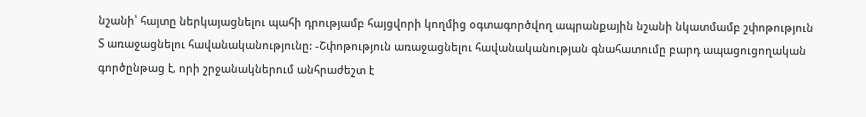նշանի՝ հայտը ներկայացնելու պահի դրությամբ հայցվորի կողմից օգտագործվող ապրանքային նշանի նկատմամբ շփոթություն Տ առաջացնելու հավանականությունը: -Շփոթություն առաջացնելու հավանականության գնահատումը բարդ ապացուցողական գործընթաց է, որի շրջանակներում անհրաժեշտ է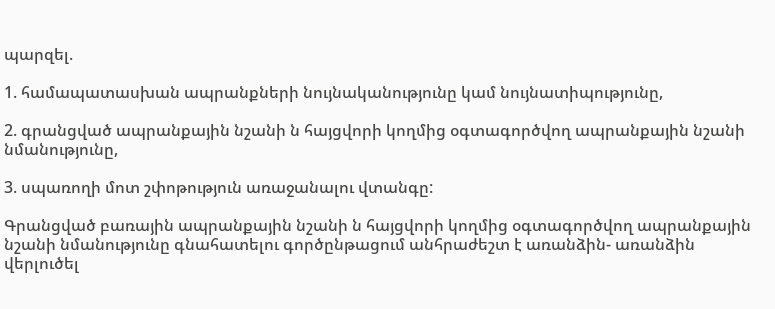պարզել.

1. համապատասխան ապրանքների նույնականությունը կամ նույնատիպությունը,

2. գրանցված ապրանքային նշանի ն հայցվորի կողմից օգտագործվող ապրանքային նշանի նմանությունը,

3. սպառողի մոտ շփոթություն առաջանալու վտանգը:

Գրանցված բառային ապրանքային նշանի ն հայցվորի կողմից օգտագործվող ապրանքային նշանի նմանությունը գնահատելու գործընթացում անհրաժեշտ է առանձին- առանձին վերլուծել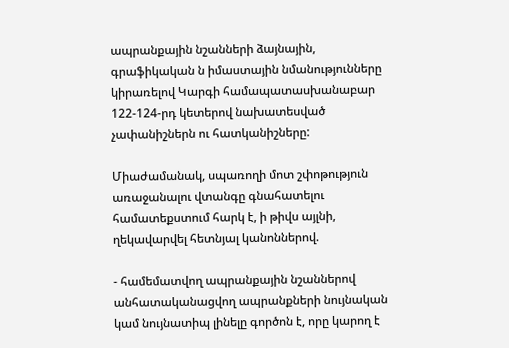ապրանքային նշանների ձայնային, գրաֆիկական ն իմաստային նմանությունները կիրառելով Կարգի համապատասխանաբար 122-124-րդ կետերով նախատեսված չափանիշներն ու հատկանիշները:

Միաժամանակ, սպառողի մոտ շփոթություն առաջանալու վտանգը գնահատելու համատեքստում հարկ է, ի թիվս այլնի, ղեկավարվել հետնյալ կանոններով.

- համեմատվող ապրանքային նշաններով անհատականացվող ապրանքների նույնական կամ նույնատիպ լինելը գործոն է, որը կարող է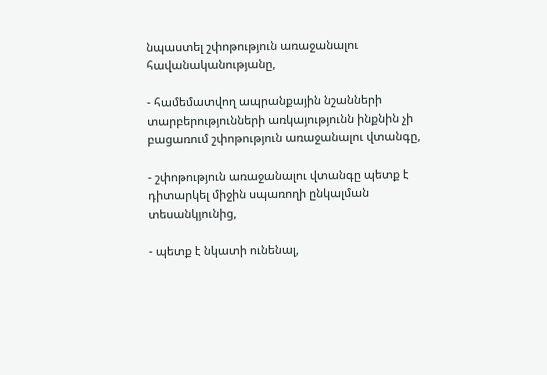նպաստել շփոթություն առաջանալու հավանականությանը,

- համեմատվող ապրանքային նշանների տարբերությունների առկայությունն ինքնին չի բացառում շփոթություն առաջանալու վտանգը,

- շփոթություն առաջանալու վտանգը պետք է դիտարկել միջին սպառողի ընկալման տեսանկյունից,

- պետք է նկատի ունենալ,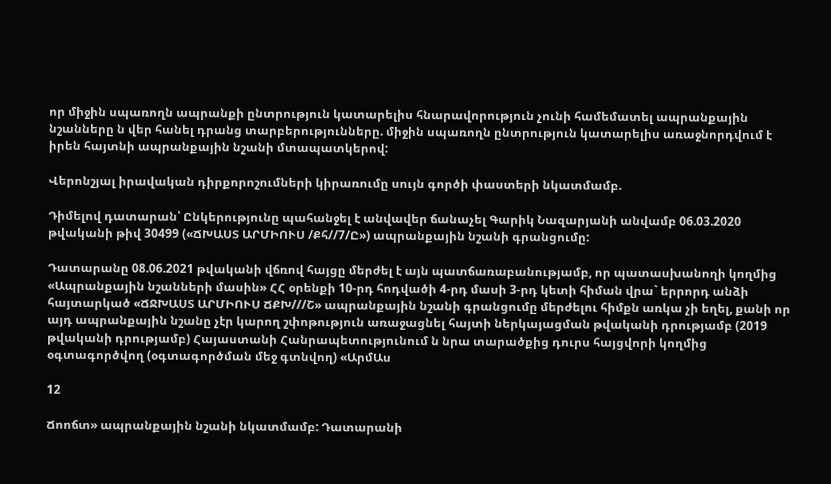որ միջին սպառողն ապրանքի ընտրություն կատարելիս հնարավորություն չունի համեմատել ապրանքային նշանները ն վեր հանել դրանց տարբերությունները. միջին սպառողն ընտրություն կատարելիս առաջնորդվում է իրեն հայտնի ապրանքային նշանի մտապատկերով:

Վերոնշյալ իրավական դիրքորոշումների կիրառումը սույն գործի փաստերի նկատմամբ.

Դիմելով դատարան՝ Ընկերությունը պահանջել է անվավեր ճանաչել Գարիկ Նազարյանի անվամբ 06.03.2020 թվականի թիվ 30499 («ՃԽԱՍՏ ԱՐՄԻՈՒՍ /Քհ//7/Ը») ապրանքային նշանի գրանցումը:

Դատարանը 08.06.2021 թվականի վճռով հայցը մերժել է այն պատճառաբանությամբ, որ պատասխանողի կողմից «Ապրանքային նշանների մասին» ՀՀ օրենքի 10-րդ հոդվածի 4-րդ մասի 3-րդ կետի հիման վրա` երրորդ անձի հայտարկած «ՃՋԽԱՍՏ ԱՐՄԻՈՒՍ ՃՔԽ///Շ» ապրանքային նշանի գրանցումը մերժելու հիմքն առկա չի եղել, քանի որ այդ ապրանքային նշանը չէր կարող շփոթություն առաջացնել հայտի ներկայացման թվականի դրությամբ (2019 թվականի դրությամբ) Հայաստանի Հանրապետությունում ն նրա տարածքից դուրս հայցվորի կողմից օգտագործվող (օգտագործման մեջ գտնվող) «ԱրմԱս

12

Ճոոճտ» ապրանքային նշանի նկատմամբ: Դատարանի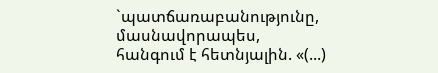`պատճառաբանությունը, մասնավորապես, հանգում է հետնյալին. «(...)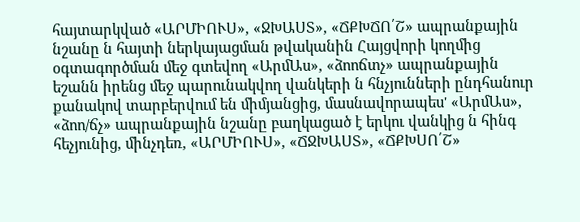հայտարկված «ԱՐՄԻՈՒՍ», «ՋԽԱՍՏ», «ՃՔԽՃՈ՛Շ» ապրանքային նշանը ն հայտի ներկայացման թվականին Հայցվորի կողմից օգտագործման մեջ գտեվող «ԱրմԱս», «ձոոճտչ» ապրանքային եշանն իրենց մեջ պարունակվող վանկերի ն հնչյունների ընդհանուր քանակով տարբերվում են միմյանցից, մասնավորապես' «ԱրմԱս», «ձոո/ճչ» ապրանքային նշանը բաղկացած է երկու վանկից ն հինգ հեչյունից, մինչդեռ, «ԱՐՄԻՈՒՍ», «ՃՋԽԱՍՏ», «ՃՔԽՍՈ՛Շ»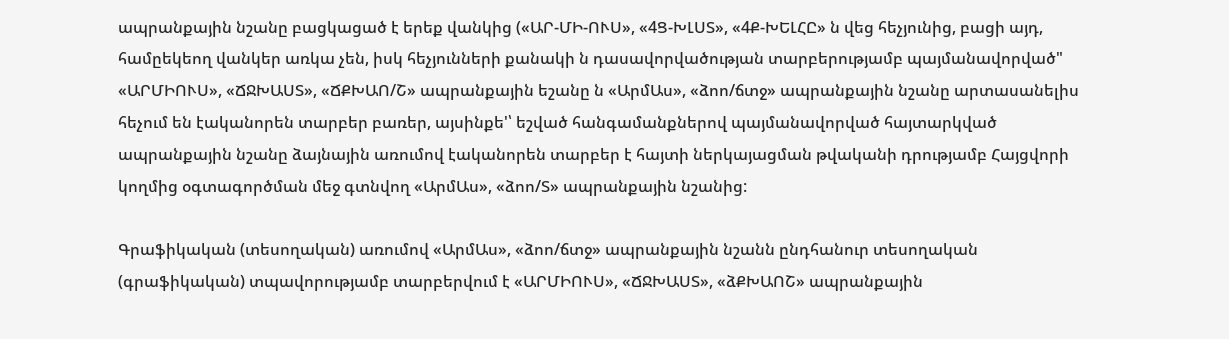ապրանքային նշանը բացկացած է երեք վանկից («ԱՐ-ՄԻ-ՈՒՍ», «4Ց-ԽԼՍՏ», «4Ք-ԽԵԼՀԸ» ն վեց հեչյունից, բացի այդ, համըեկեող վանկեր առկա չեն, իսկ հեչյունների քանակի ն դասավորվածության տարբերությամբ պայմանավորված" «ԱՐՄԻՈՒՍ», «ՃՋԽԱՍՏ», «ՃՔԽԱՈ/Շ» ապրանքային եշանը ն «ԱրմԱս», «ձոո/ճտջ» ապրանքային նշանը արտասանելիս հեչում են էականորեն տարբեր բառեր, այսինքե'՝ եշված հանգամանքներով պայմանավորված հայտարկված ապրանքային նշանը ձայնային առումով էականորեն տարբեր է հայտի ներկայացման թվականի դրությամբ Հայցվորի կողմից օգտագործման մեջ գտնվող «ԱրմԱս», «ձոո/Տ» ապրանքային նշանից:

Գրաֆիկական (տեսողական) առումով «ԱրմԱս», «ձոո/ճտջ» ապրանքային նշանն ընդհանուր տեսողական (գրաֆիկական) տպավորությամբ տարբերվում է «ԱՐՄԻՈՒՍ», «ՃՋԽԱՍՏ», «ձՔԽԱՈՇ» ապրանքային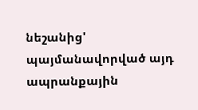նեշանից' պայմանավորված այդ ապրանքային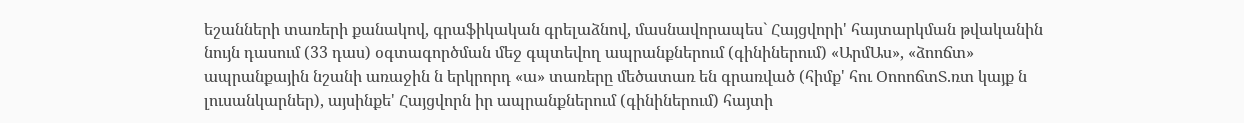եշանների տառերի քանակով, գրաֆիկական գրելաձնով, մասնավորապես` Հայցվորի' հայտարկման թվականին նույն դասում (33 դաս) օգտագործման մեջ գպտեվող ապրանքներում (գինիներում) «ԱրմԱս», «ձոոճտ» ապրանքային նշանի առաջին ն երկրորդ «ա» տառերը մեծատառ են գրառված (հիմք' հու ՕոոոճտՏ.ռտ կայք ն լուսանկարներ), այսինքե' Հայցվորն իր ապրանքներում (գինիներում) հայտի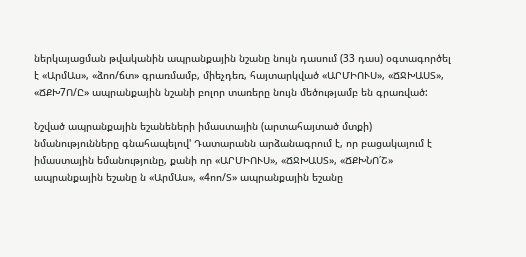ներկայացման թվականին ապրանքային նշանը նույն դասում (33 դաս) օգտագործել է «ԱրմԱս», «ձոո/ճտ» գրառմամբ, միեչդեռ, հայտարկված «ԱՐՄԻՈՒՍ», «ՃՋԽԱՍՏ», «ՃՔԽ7Ո/Ը» ապրանքային նշանի բոլոր տառերը նույն մեծությամբ են գրառված:

Նշված ապրանքային եշանեների իմաստային (արտահայտած մտքի) նմանությունները գնահապելով' Դատարանն արձանագրում է, որ բացակայում է իմաստային եմանությունը, քանի որ «ԱՐՄԻՈՒՍ», «ՃՋԽԱՍՏ», «ՃՔԽՆՈ՛Շ» ապրանքային եշանը ն «ԱրմԱս», «4ոո/Տ» ապրանքային եշանը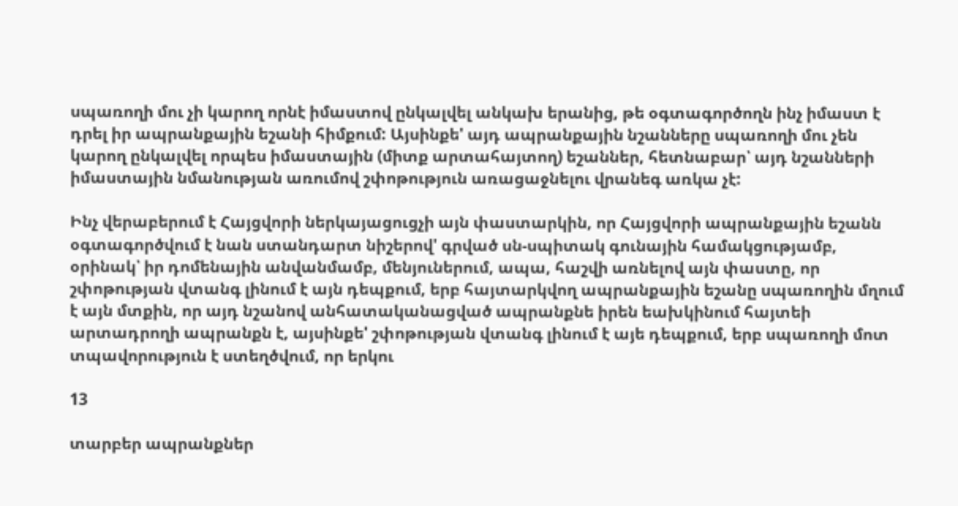սպառողի մու չի կարող որնէ իմաստով ընկալվել անկախ երանից, թե օգտագործողն ինչ իմաստ է դրել իր ապրանքային եշանի հիմքում: Այսինքե' այդ ապրանքային նշանները սպառողի մու չեն կարող ընկալվել որպես իմաստային (միտք արտահայտող) եշաններ, հետնաբար՝ այդ նշանների իմաստային նմանության առումով շփոթություն առացաջնելու վրանեգ առկա չէ:

Ինչ վերաբերում է Հայցվորի ներկայացուցչի այն փաստարկին, որ Հայցվորի ապրանքային եշանն օգտագործվում է նան ստանդարտ նիշերով' գրված սն-սպիտակ գունային համակցությամբ, օրինակ՝ իր դոմենային անվանմամբ, մենյուներում, ապա, հաշվի առնելով այն փաստը, որ շփոթության վտանգ լինում է այն դեպքում, երբ հայտարկվող ապրանքային եշանը սպառողին մղում է այն մտքին, որ այդ նշանով անհատականացված ապրանքնե իրեն եախկինում հայտեի արտադրողի ապրանքն է, այսինքե' շփոթության վտանգ լինում է այե դեպքում, երբ սպառողի մոտ տպավորություն է ստեղծվում, որ երկու

13

տարբեր ապրանքներ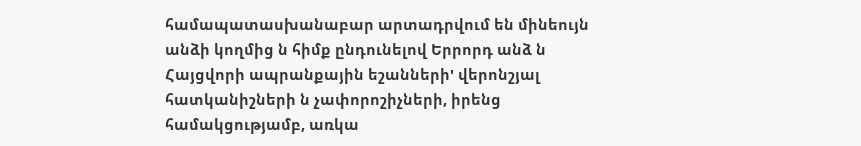համապատասխանաբար արտադրվում են մինեույն անձի կողմից ն հիմք ընդունելով Երրորդ անձ ն Հայցվորի ապրանքային եշանների' վերոնշյալ հատկանիշների ն չափորոշիչների, իրենց համակցությամբ, առկա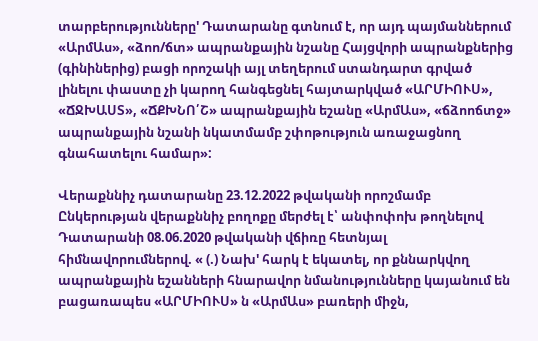տարբերությունները' Դատարանը գտնում է, որ այդ պայմաններում «ԱրմԱս», «ձոո/ճտ» ապրանքային նշանը Հայցվորի ապրանքներից (գինիներից) բացի որոշակի այլ տեղերում ստանդարտ գրված լինելու փաստը չի կարող հանգեցնել հայտարկված «ԱՐՄԻՈՒՍ», «ՃՋԽԱՍՏ», «ՃՔԽՆՈ՛Շ» ապրանքային եշանը «ԱրմԱս», «ճձոոճտջ» ապրանքային նշանի նկատմամբ շփոթություն առաջացնող գնահատելու համար»:

Վերաքննիչ դատարանը 23.12.2022 թվականի որոշմամբ Ընկերության վերաքննիչ բողոքը մերժել է՝ անփոփոխ թողնելով Դատարանի 08.06.2020 թվականի վճիռը հետնյալ հիմնավորումներով. « (.) Նախ' հարկ է եկատել, որ քննարկվող ապրանքային եշանների հնարավոր նմանությունները կայանում են բացառապես «ԱՐՄԻՈՒՍ» ն «ԱրմԱս» բառերի միջն,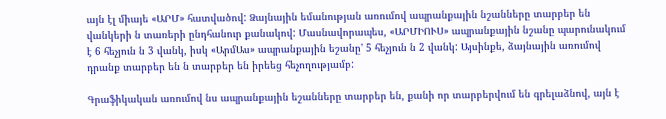այն էլ միայե «ԱՐՄ» հատվածով: Ձայնային եմանության առումով ապրանքային նշանները տարբեր են վանկերի ն տառերի ընդհանուր քանակով: Մասնավորապես, «ԱՐՄԻՈՒՍ» ապրանքային նշանը պարունակում է 6 հեչյուն ն 3 վանկ, իսկ «ԱրմԱս» ապրանքային եշանը' 5 հեչյուն ն 2 վանկ: Այսինքե, ձայնային առումով դրանք տարբեր են ն տարբեր են իրեեց հեչողությամբ:

Գրաֆիկական առումով նս ապրանքային եշանները տարբեր են, քանի որ տարբերվում են գրելաձնով, այն է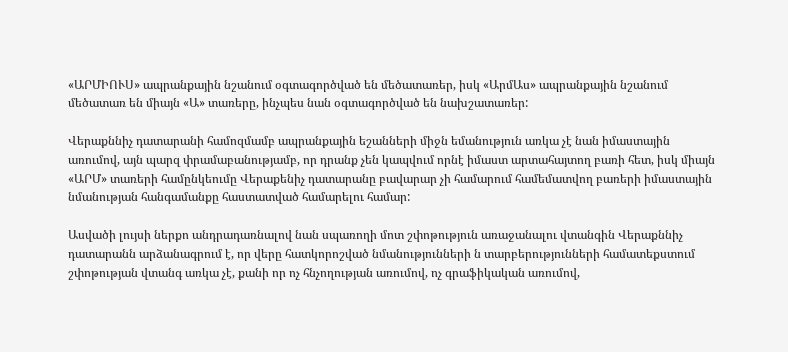«ԱՐՄԻՈՒՍ» ապրանքային նշանում օգտագործված են մեծատառեր, իսկ «ԱրմԱս» ապրանքային նշանում մեծատառ են միայն «Ա» տառերը, ինչպես նան օգտագործված են նախշատառեր:

Վերաքննիչ դատարանի համոզմամբ ապրանքային եշանների միջն եմանություն առկա չէ նան իմաստային առումով, այն պարզ փրամաբանությամբ, որ դրանք չեն կապվում որնէ իմաստ արտահայտող բառի հետ, իսկ միայն «ԱՐՄ» տառերի համընկեումը Վերաքենիչ դատարանը բավարար չի համարում համեմատվող բառերի իմաստային նմանության հանգամանքը հաստատված համարելու համար:

Ասվածի լույսի ներքո անդրադառնալով նան սպառողի մոտ շփոթություն առաջանալու վտանգին Վերաքննիչ դատարանն արձանագրում է, որ վերը հատկորոշված նմանությունների ն տարբերությունների համատեքստում շփոթության վտանգ առկա չէ, քանի որ ոչ հնչողության առումով, ոչ գրաֆիկական առումով,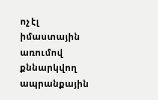ոչ էլ իմաստային առումով քննարկվող ապրանքային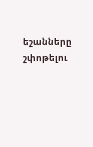եշանները շփոթելու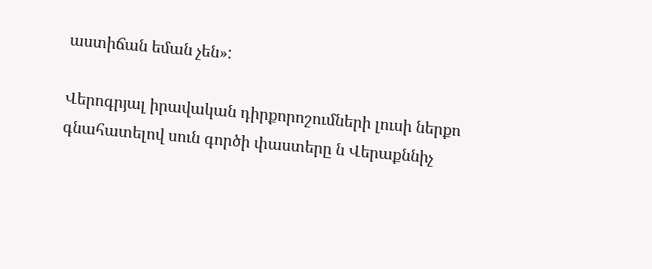աստիճան եման չեն»:

Վերոգրյալ իրավական դիրքորոշումների լուսի ներքո գնահատելով սուն գործի փաստերը ն Վերաքննիչ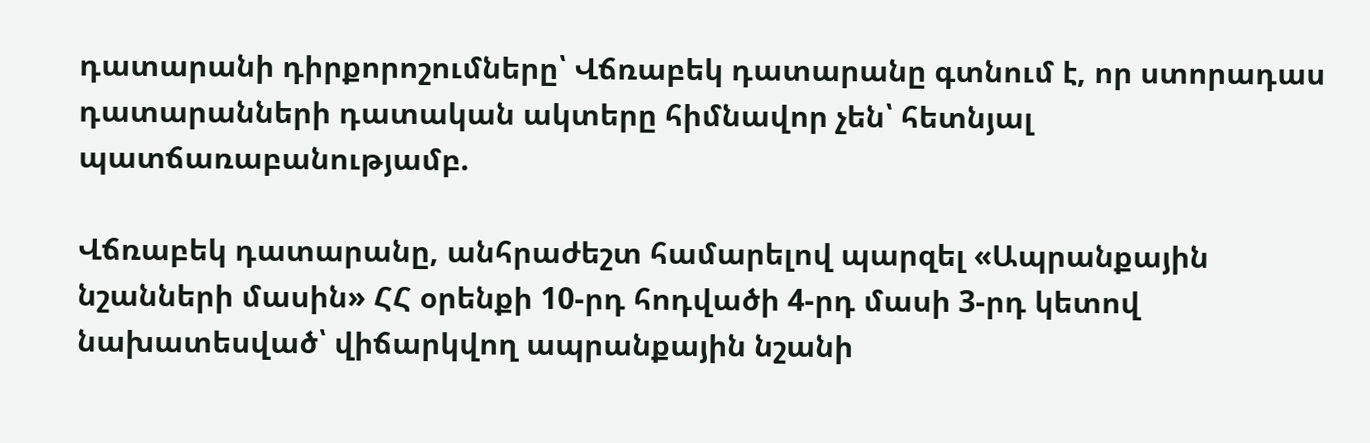դատարանի դիրքորոշումները՝ Վճռաբեկ դատարանը գտնում է, որ ստորադաս դատարանների դատական ակտերը հիմնավոր չեն՝ հետնյալ պատճառաբանությամբ.

Վճռաբեկ դատարանը, անհրաժեշտ համարելով պարզել «Ապրանքային նշանների մասին» ՀՀ օրենքի 10-րդ հոդվածի 4-րդ մասի 3-րդ կետով նախատեսված՝ վիճարկվող ապրանքային նշանի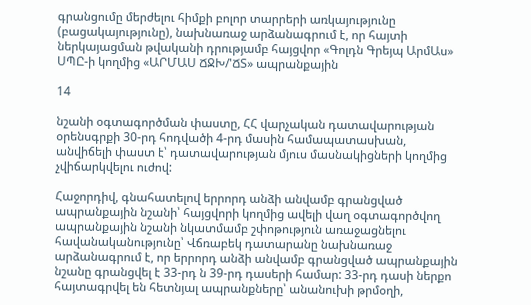գրանցումը մերժելու հիմքի բոլոր տարրերի առկայությունը (բացակայությունը), նախնառաջ արձանագրում է, որ հայտի ներկայացման թվականի դրությամբ հայցվոր «Գոլդն Գրեյպ ԱրմԱս» ՍՊԸ-ի կողմից «ԱՐՄԱՍ ՃՋԽ/'ՃՏ» ապրանքային

14

նշանի օգտագործման փաստը, ՀՀ վարչական դատավարության օրենսգրքի 30-րդ հոդվածի 4-րդ մասին համապատասխան, անվիճելի փաստ է՝ դատավարության մյուս մասնակիցների կողմից չվիճարկվելու ուժով:

Հաջորդիվ, գնահատելով երրորդ անձի անվամբ գրանցված ապրանքային նշանի՝ հայցվորի կողմից ավելի վաղ օգտագործվող ապրանքային նշանի նկատմամբ շփոթություն առաջացնելու հավանականությունը՝ Վճռաբեկ դատարանը նախնառաջ արձանագրում է, որ երրորդ անձի անվամբ գրանցված ապրանքային նշանը գրանցվել է 33-րդ ն 39-րդ դասերի համար: 33-րդ դասի ներքո հայտագրվել են հետնյալ ապրանքները՝ անանուխի թրմօղի,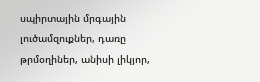սպիրտային մրգային լուծամզուքներ, դառը թրմօղիներ, անիսի լիկյոր,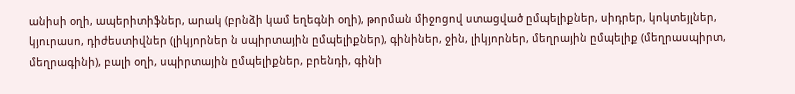անիսի օղի, ապերիտիֆներ, արակ (բրնձի կամ եղեգնի օղի), թորման միջոցով ստացված ըմպելիքներ, սիդրեր, կոկտեյլներ, կյուրասո, դիժեստիվներ (լիկյորներ ն սպիրտային ըմպելիքներ), գինիներ, ջին, լիկյորներ, մեղրային ըմպելիք (մեղրասպիրտ, մեղրագինի), բալի օղի, սպիրտային ըմպելիքներ, բրենդի, գինի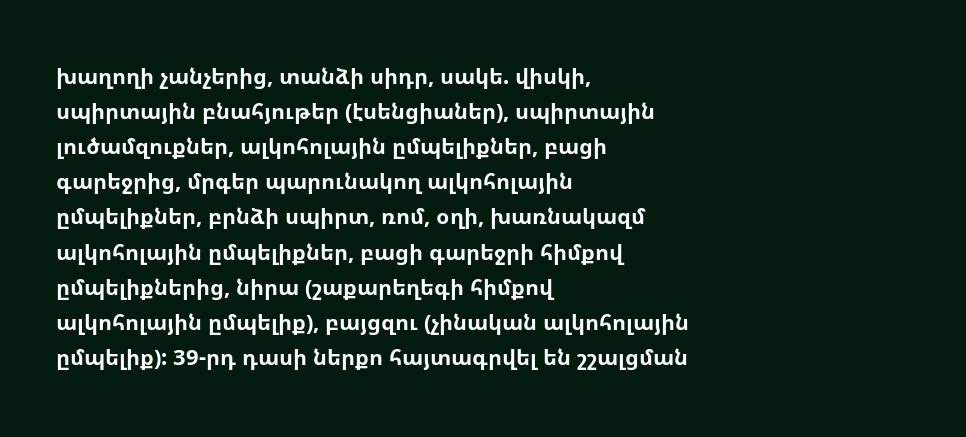խաղողի չանչերից, տանձի սիդր, սակե. վիսկի, սպիրտային բնահյութեր (էսենցիաներ), սպիրտային լուծամզուքներ, ալկոհոլային ըմպելիքներ, բացի գարեջրից, մրգեր պարունակող ալկոհոլային ըմպելիքներ, բրնձի սպիրտ, ռոմ, օղի, խառնակազմ ալկոհոլային ըմպելիքներ, բացի գարեջրի հիմքով ըմպելիքներից, նիրա (շաքարեղեգի հիմքով ալկոհոլային ըմպելիք), բայցզու (չինական ալկոհոլային ըմպելիք): 39-րդ դասի ներքո հայտագրվել են շշալցման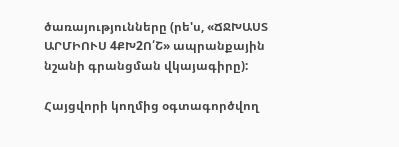ծառայությունները (րե'ս, «ՃՋԽԱՍՏ ԱՐՄԻՈՒՍ 4ՔԽ2Ո՛Շ» ապրանքային նշանի գրանցման վկայագիրը):

Հայցվորի կողմից օգտագործվող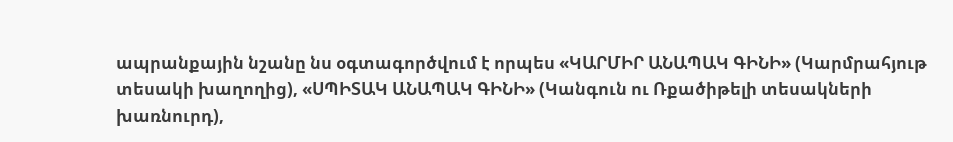ապրանքային նշանը նս օգտագործվում է որպես «ԿԱՐՄԻՐ ԱՆԱՊԱԿ ԳԻՆԻ» (Կարմրահյութ տեսակի խաղողից), «ՍՊԻՏԱԿ ԱՆԱՊԱԿ ԳԻՆԻ» (Կանգուն ու Ռքածիթելի տեսակների խառնուրդ),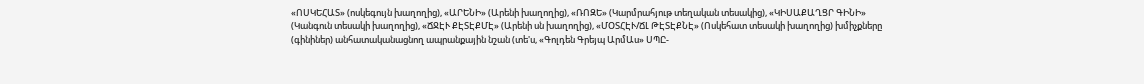«ՈՍԿԵՀԱՏ» (ոսկեգույն խաղողից), «ԱՐԵՆԻ» (Արենի խաղողից), «ՌՈԶԵ» (Կարմրահյութ տեղական տեսակից), «ԿԻՍԱՔԱՂՑՐ ԳԻՆԻ» (Կանգուն տեսակի խաղողից), «ՃՋԷՒ ՔԷՏԷՔՄԷ» (Արենի սն խաղողից), «ՄՕՏՀԷՒ/ՃԼ ԹԷՏԷՔՆԷ» (Ոսկեհատ տեսակի խաղողից) խմիչքները (գինիներ) անհատականացնող ապրանքային նշան (տե'ս, «Գոլդեն Գրեյպ ԱրմԱս» ՍՊԸ-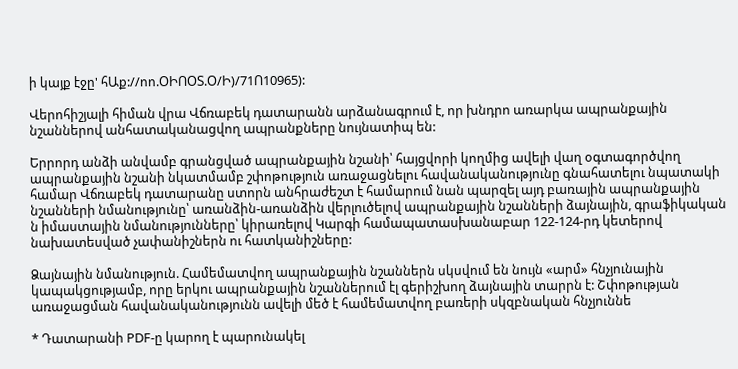ի կայք էջը' հԱք://ոո.ՕԻՈՕՏ.Օ/Ի)/71Ո10965):

Վերոհիշյալի հիման վրա Վճռաբեկ դատարանն արձանագրում է, որ խնդրո առարկա ապրանքային նշաններով անհատականացվող ապրանքները նույնատիպ են:

Երրորդ անձի անվամբ գրանցված ապրանքային նշանի՝ հայցվորի կողմից ավելի վաղ օգտագործվող ապրանքային նշանի նկատմամբ շփոթություն առաջացնելու հավանականությունը գնահատելու նպատակի համար Վճռաբեկ դատարանը ստորն անհրաժեշտ է համարում նան պարզել այդ բառային ապրանքային նշանների նմանությունը՝ առանձին-առանձին վերլուծելով ապրանքային նշանների ձայնային, գրաֆիկական ն իմաստային նմանությունները՝ կիրառելով Կարգի համապատասխանաբար 122-124-րդ կետերով նախատեսված չափանիշներն ու հատկանիշները:

Ձայնային նմանություն. Համեմատվող ապրանքային նշաններն սկսվում են նույն «արմ» հնչյունային կապակցությամբ, որը երկու ապրանքային նշաններում էլ գերիշխող ձայնային տարրն է: Շփոթության առաջացման հավանականությունն ավելի մեծ է համեմատվող բառերի սկզբնական հնչյուննե

* Դատարանի PDF-ը կարող է պարունակել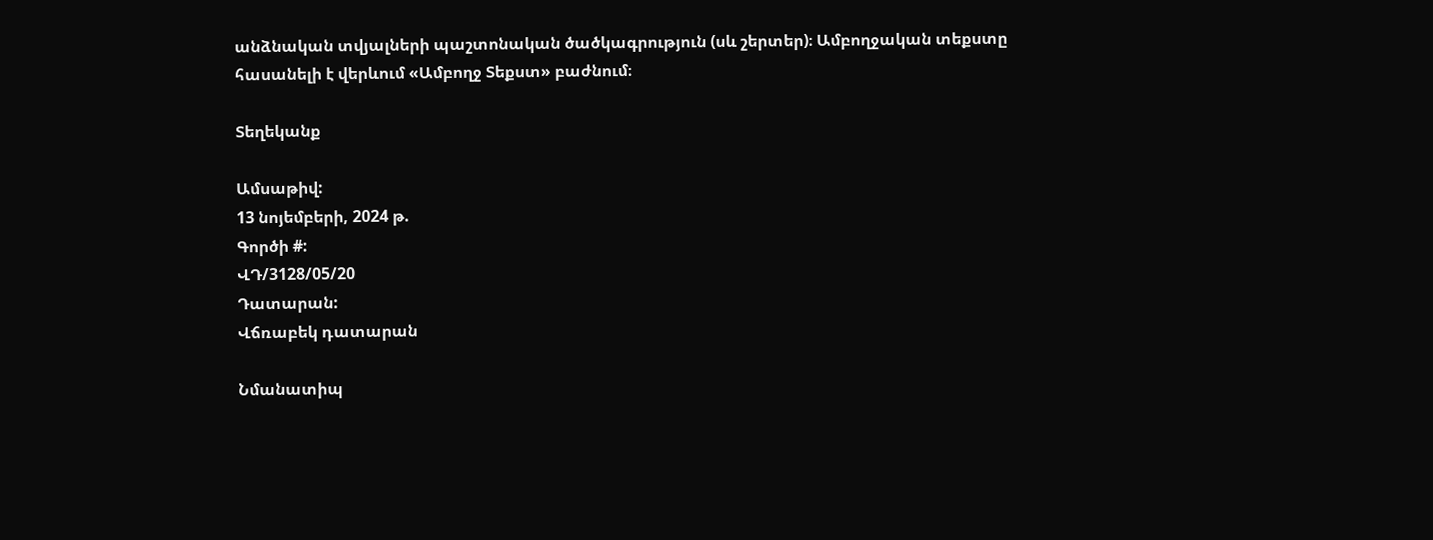անձնական տվյալների պաշտոնական ծածկագրություն (սև շերտեր)։ Ամբողջական տեքստը հասանելի է վերևում «Ամբողջ Տեքստ» բաժնում։

Տեղեկանք

Ամսաթիվ:
13 նոյեմբերի, 2024 թ.
Գործի #:
ՎԴ/3128/05/20
Դատարան:
Վճռաբեկ դատարան

Նմանատիպ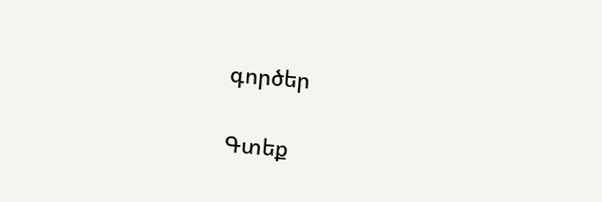գործեր

Գտեք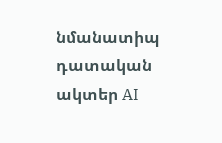նմանատիպ դատական ակտեր AI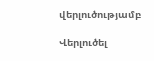վերլուծությամբ

Վերլուծել